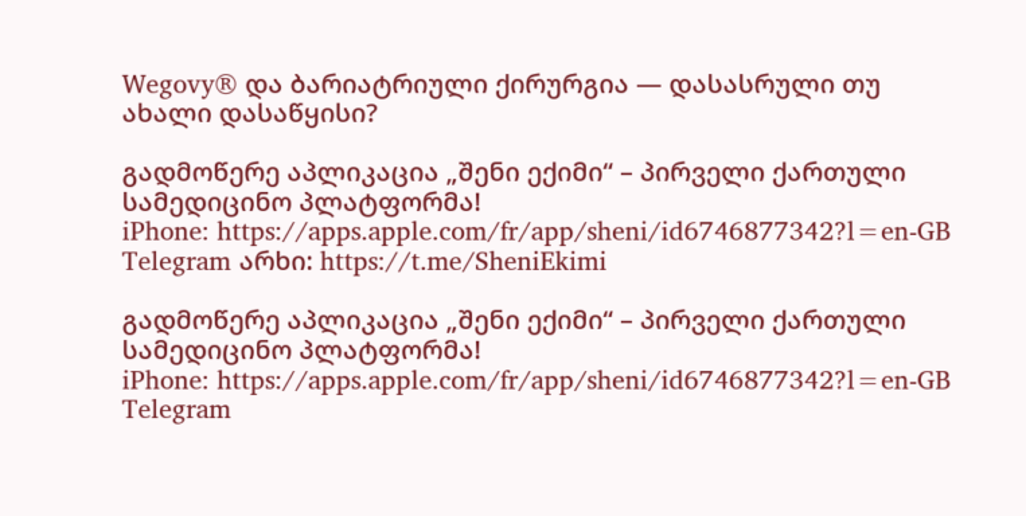Wegovy® და ბარიატრიული ქირურგია — დასასრული თუ ახალი დასაწყისი?

გადმოწერე აპლიკაცია „შენი ექიმი“ – პირველი ქართული სამედიცინო პლატფორმა!
iPhone: https://apps.apple.com/fr/app/sheni/id6746877342?l=en-GB
Telegram არხი: https://t.me/SheniEkimi

გადმოწერე აპლიკაცია „შენი ექიმი“ – პირველი ქართული სამედიცინო პლატფორმა!
iPhone: https://apps.apple.com/fr/app/sheni/id6746877342?l=en-GB
Telegram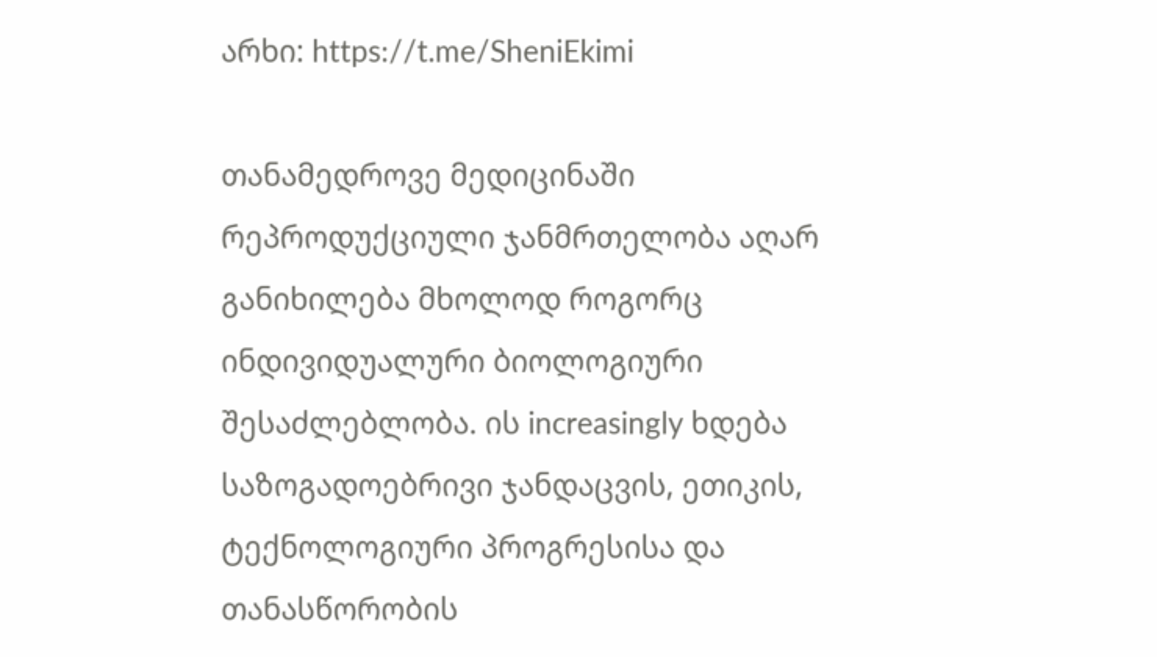არხი: https://t.me/SheniEkimi

თანამედროვე მედიცინაში რეპროდუქციული ჯანმრთელობა აღარ განიხილება მხოლოდ როგორც ინდივიდუალური ბიოლოგიური შესაძლებლობა. ის increasingly ხდება საზოგადოებრივი ჯანდაცვის, ეთიკის, ტექნოლოგიური პროგრესისა და თანასწორობის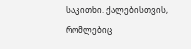საკითხი. ქალებისთვის, რომლებიც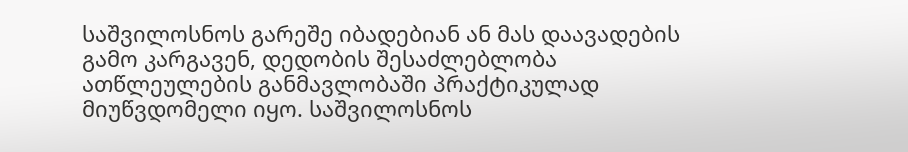საშვილოსნოს გარეშე იბადებიან ან მას დაავადების გამო კარგავენ, დედობის შესაძლებლობა ათწლეულების განმავლობაში პრაქტიკულად მიუწვდომელი იყო. საშვილოსნოს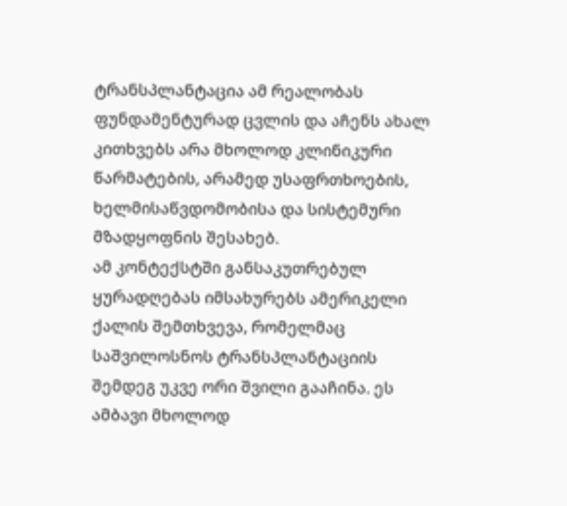ტრანსპლანტაცია ამ რეალობას ფუნდამენტურად ცვლის და აჩენს ახალ კითხვებს არა მხოლოდ კლინიკური წარმატების, არამედ უსაფრთხოების, ხელმისაწვდომობისა და სისტემური მზადყოფნის შესახებ.
ამ კონტექსტში განსაკუთრებულ ყურადღებას იმსახურებს ამერიკელი ქალის შემთხვევა, რომელმაც საშვილოსნოს ტრანსპლანტაციის შემდეგ უკვე ორი შვილი გააჩინა. ეს ამბავი მხოლოდ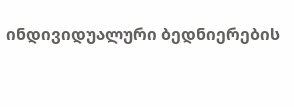ინდივიდუალური ბედნიერების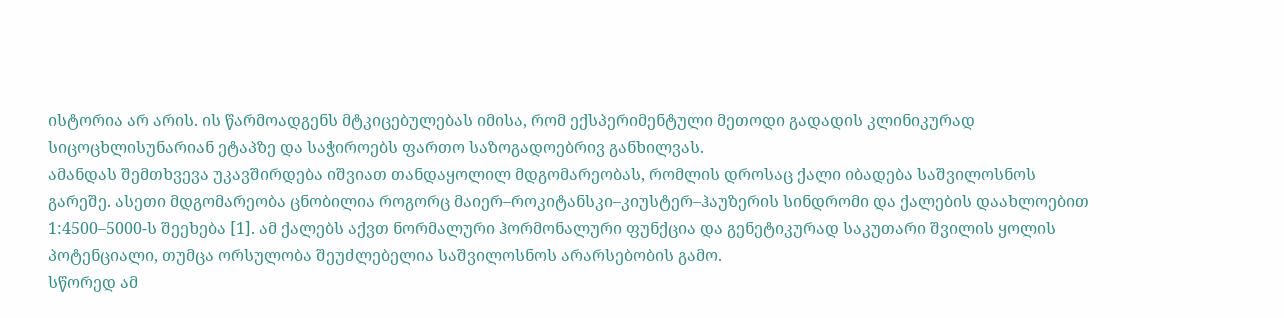ისტორია არ არის. ის წარმოადგენს მტკიცებულებას იმისა, რომ ექსპერიმენტული მეთოდი გადადის კლინიკურად სიცოცხლისუნარიან ეტაპზე და საჭიროებს ფართო საზოგადოებრივ განხილვას.
ამანდას შემთხვევა უკავშირდება იშვიათ თანდაყოლილ მდგომარეობას, რომლის დროსაც ქალი იბადება საშვილოსნოს გარეშე. ასეთი მდგომარეობა ცნობილია როგორც მაიერ–როკიტანსკი–კიუსტერ–ჰაუზერის სინდრომი და ქალების დაახლოებით 1:4500–5000-ს შეეხება [1]. ამ ქალებს აქვთ ნორმალური ჰორმონალური ფუნქცია და გენეტიკურად საკუთარი შვილის ყოლის პოტენციალი, თუმცა ორსულობა შეუძლებელია საშვილოსნოს არარსებობის გამო.
სწორედ ამ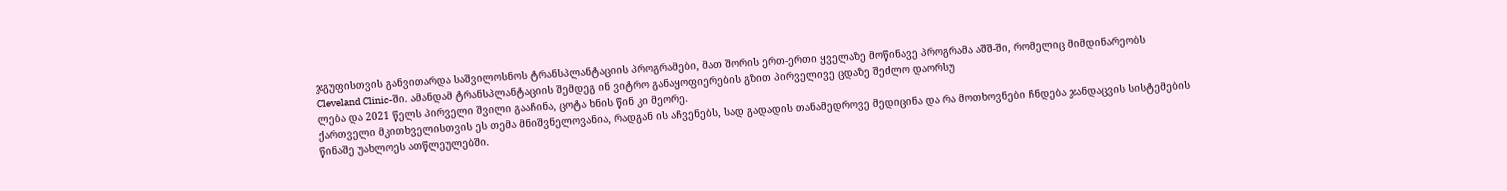ჯგუფისთვის განვითარდა საშვილოსნოს ტრანსპლანტაციის პროგრამები, მათ შორის ერთ-ერთი ყველაზე მოწინავე პროგრამა აშშ-ში, რომელიც მიმდინარეობს Cleveland Clinic-ში. ამანდამ ტრანსპლანტაციის შემდეგ ინ ვიტრო განაყოფიერების გზით პირველივე ცდაზე შეძლო დაორსუ
ლება და 2021 წელს პირველი შვილი გააჩინა, ცოტა ხნის წინ კი მეორე.
ქართველი მკითხველისთვის ეს თემა მნიშვნელოვანია, რადგან ის აჩვენებს, სად გადადის თანამედროვე მედიცინა და რა მოთხოვნები ჩნდება ჯანდაცვის სისტემების წინაშე უახლოეს ათწლეულებში.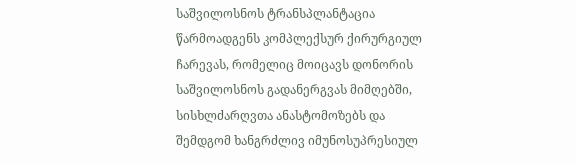საშვილოსნოს ტრანსპლანტაცია წარმოადგენს კომპლექსურ ქირურგიულ ჩარევას, რომელიც მოიცავს დონორის საშვილოსნოს გადანერგვას მიმღებში, სისხლძარღვთა ანასტომოზებს და შემდგომ ხანგრძლივ იმუნოსუპრესიულ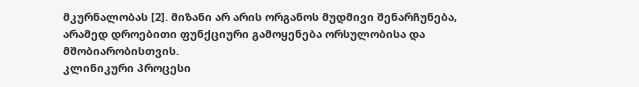მკურნალობას [2]. მიზანი არ არის ორგანოს მუდმივი შენარჩუნება, არამედ დროებითი ფუნქციური გამოყენება ორსულობისა და მშობიარობისთვის.
კლინიკური პროცესი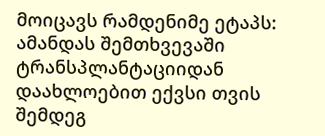მოიცავს რამდენიმე ეტაპს:
ამანდას შემთხვევაში ტრანსპლანტაციიდან დაახლოებით ექვსი თვის შემდეგ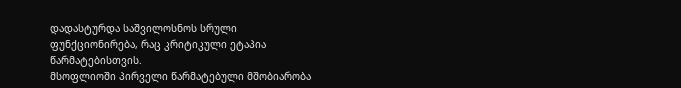დადასტურდა საშვილოსნოს სრული ფუნქციონირება, რაც კრიტიკული ეტაპია წარმატებისთვის.
მსოფლიოში პირველი წარმატებული მშობიარობა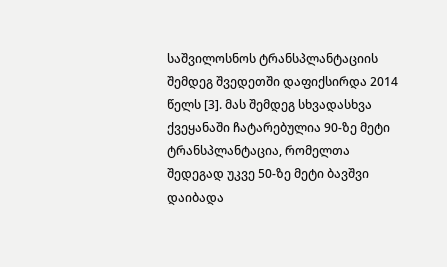საშვილოსნოს ტრანსპლანტაციის შემდეგ შვედეთში დაფიქსირდა 2014 წელს [3]. მას შემდეგ სხვადასხვა ქვეყანაში ჩატარებულია 90-ზე მეტი ტრანსპლანტაცია, რომელთა შედეგად უკვე 50-ზე მეტი ბავშვი დაიბადა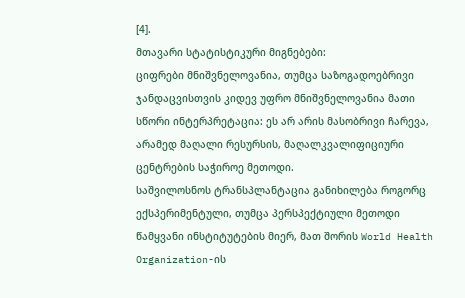[4].
მთავარი სტატისტიკური მიგნებები:
ციფრები მნიშვნელოვანია, თუმცა საზოგადოებრივი ჯანდაცვისთვის კიდევ უფრო მნიშვნელოვანია მათი სწორი ინტერპრეტაცია: ეს არ არის მასობრივი ჩარევა, არამედ მაღალი რესურსის, მაღალკვალიფიციური ცენტრების საჭიროე მეთოდი.
საშვილოსნოს ტრანსპლანტაცია განიხილება როგორც ექსპერიმენტული, თუმცა პერსპექტიული მეთოდი წამყვანი ინსტიტუტების მიერ, მათ შორის World Health Organization-ის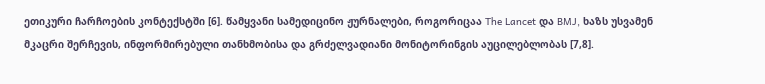ეთიკური ჩარჩოების კონტექსტში [6]. წამყვანი სამედიცინო ჟურნალები, როგორიცაა The Lancet და BMJ, ხაზს უსვამენ მკაცრი შერჩევის, ინფორმირებული თანხმობისა და გრძელვადიანი მონიტორინგის აუცილებლობას [7,8].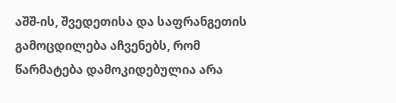აშშ-ის, შვედეთისა და საფრანგეთის გამოცდილება აჩვენებს, რომ წარმატება დამოკიდებულია არა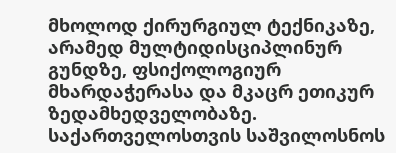მხოლოდ ქირურგიულ ტექნიკაზე, არამედ მულტიდისციპლინურ გუნდზე, ფსიქოლოგიურ მხარდაჭერასა და მკაცრ ეთიკურ ზედამხედველობაზე.
საქართველოსთვის საშვილოსნოს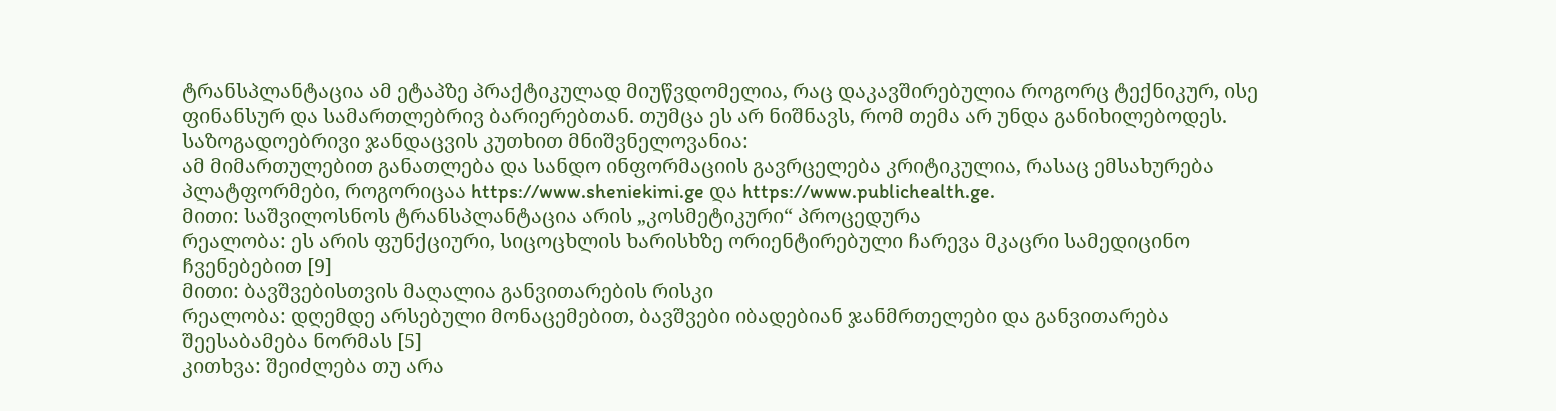ტრანსპლანტაცია ამ ეტაპზე პრაქტიკულად მიუწვდომელია, რაც დაკავშირებულია როგორც ტექნიკურ, ისე ფინანსურ და სამართლებრივ ბარიერებთან. თუმცა ეს არ ნიშნავს, რომ თემა არ უნდა განიხილებოდეს.
საზოგადოებრივი ჯანდაცვის კუთხით მნიშვნელოვანია:
ამ მიმართულებით განათლება და სანდო ინფორმაციის გავრცელება კრიტიკულია, რასაც ემსახურება პლატფორმები, როგორიცაა https://www.sheniekimi.ge და https://www.publichealth.ge.
მითი: საშვილოსნოს ტრანსპლანტაცია არის „კოსმეტიკური“ პროცედურა
რეალობა: ეს არის ფუნქციური, სიცოცხლის ხარისხზე ორიენტირებული ჩარევა მკაცრი სამედიცინო ჩვენებებით [9]
მითი: ბავშვებისთვის მაღალია განვითარების რისკი
რეალობა: დღემდე არსებული მონაცემებით, ბავშვები იბადებიან ჯანმრთელები და განვითარება შეესაბამება ნორმას [5]
კითხვა: შეიძლება თუ არა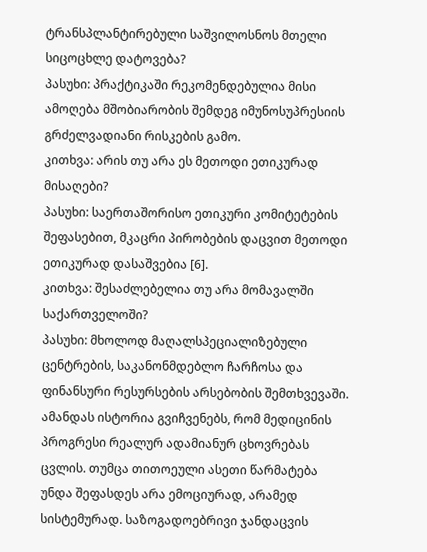ტრანსპლანტირებული საშვილოსნოს მთელი სიცოცხლე დატოვება?
პასუხი: პრაქტიკაში რეკომენდებულია მისი ამოღება მშობიარობის შემდეგ იმუნოსუპრესიის გრძელვადიანი რისკების გამო.
კითხვა: არის თუ არა ეს მეთოდი ეთიკურად მისაღები?
პასუხი: საერთაშორისო ეთიკური კომიტეტების შეფასებით, მკაცრი პირობების დაცვით მეთოდი ეთიკურად დასაშვებია [6].
კითხვა: შესაძლებელია თუ არა მომავალში საქართველოში?
პასუხი: მხოლოდ მაღალსპეციალიზებული ცენტრების, საკანონმდებლო ჩარჩოსა და ფინანსური რესურსების არსებობის შემთხვევაში.
ამანდას ისტორია გვიჩვენებს, რომ მედიცინის პროგრესი რეალურ ადამიანურ ცხოვრებას ცვლის. თუმცა თითოეული ასეთი წარმატება უნდა შეფასდეს არა ემოციურად, არამედ სისტემურად. საზოგადოებრივი ჯანდაცვის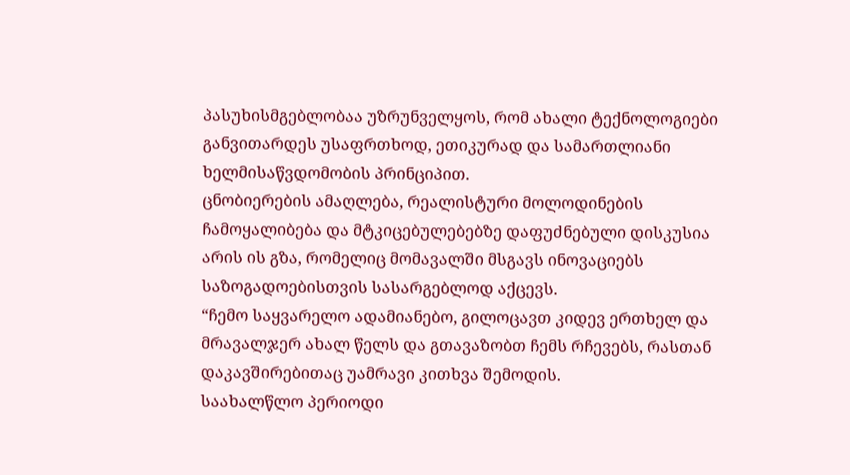პასუხისმგებლობაა უზრუნველყოს, რომ ახალი ტექნოლოგიები განვითარდეს უსაფრთხოდ, ეთიკურად და სამართლიანი ხელმისაწვდომობის პრინციპით.
ცნობიერების ამაღლება, რეალისტური მოლოდინების ჩამოყალიბება და მტკიცებულებებზე დაფუძნებული დისკუსია არის ის გზა, რომელიც მომავალში მსგავს ინოვაციებს საზოგადოებისთვის სასარგებლოდ აქცევს.
“ჩემო საყვარელო ადამიანებო, გილოცავთ კიდევ ერთხელ და მრავალჯერ ახალ წელს და გთავაზობთ ჩემს რჩევებს, რასთან დაკავშირებითაც უამრავი კითხვა შემოდის.
საახალწლო პერიოდი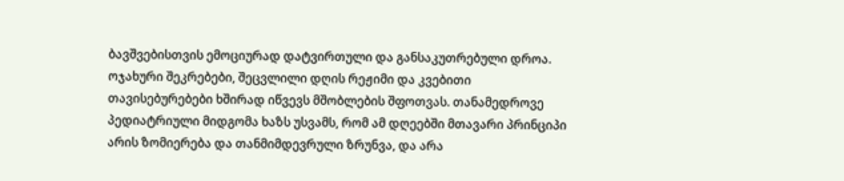ბავშვებისთვის ემოციურად დატვირთული და განსაკუთრებული დროა. ოჯახური შეკრებები, შეცვლილი დღის რეჟიმი და კვებითი თავისებურებები ხშირად იწვევს მშობლების შფოთვას. თანამედროვე პედიატრიული მიდგომა ხაზს უსვამს, რომ ამ დღეებში მთავარი პრინციპი არის ზომიერება და თანმიმდევრული ზრუნვა, და არა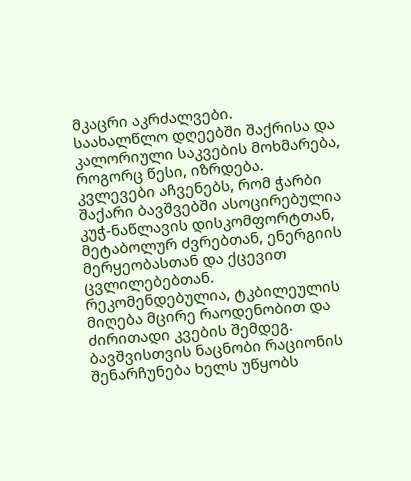მკაცრი აკრძალვები.
საახალწლო დღეებში შაქრისა და კალორიული საკვების მოხმარება, როგორც წესი, იზრდება. კვლევები აჩვენებს, რომ ჭარბი შაქარი ბავშვებში ასოცირებულია კუჭ-ნაწლავის დისკომფორტთან, მეტაბოლურ ძვრებთან, ენერგიის მერყეობასთან და ქცევით ცვლილებებთან. რეკომენდებულია, ტკბილეულის მიღება მცირე რაოდენობით და ძირითადი კვების შემდეგ. ბავშვისთვის ნაცნობი რაციონის შენარჩუნება ხელს უწყობს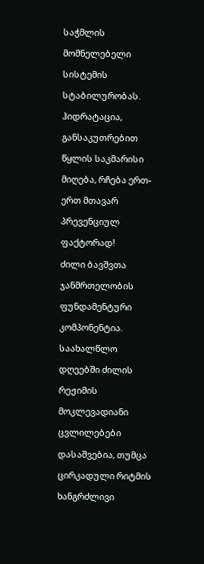საჭმლის მომნელებელი სისტემის სტაბილურობას. ჰიდრატაცია, განსაკუთრებით წყლის საკმარისი მიღება, რჩება ერთ-ერთ მთავარ პრევენციულ ფაქტორად!
ძილი ბავშვთა ჯანმრთელობის ფუნდამენტური კომპონენტია. საახალწლო დღეებში ძილის რეჟიმის მოკლევადიანი ცვლილებები დასაშვებია, თუმცა ცირკადული რიტმის ხანგრძლივი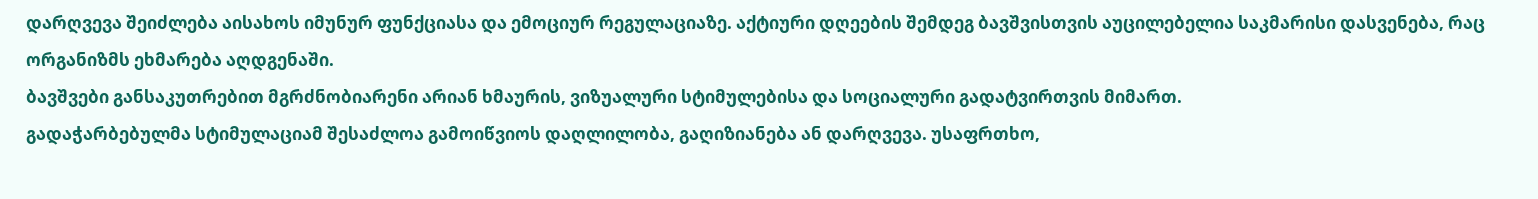დარღვევა შეიძლება აისახოს იმუნურ ფუნქციასა და ემოციურ რეგულაციაზე. აქტიური დღეების შემდეგ ბავშვისთვის აუცილებელია საკმარისი დასვენება, რაც ორგანიზმს ეხმარება აღდგენაში.
ბავშვები განსაკუთრებით მგრძნობიარენი არიან ხმაურის, ვიზუალური სტიმულებისა და სოციალური გადატვირთვის მიმართ.
გადაჭარბებულმა სტიმულაციამ შესაძლოა გამოიწვიოს დაღლილობა, გაღიზიანება ან დარღვევა. უსაფრთხო,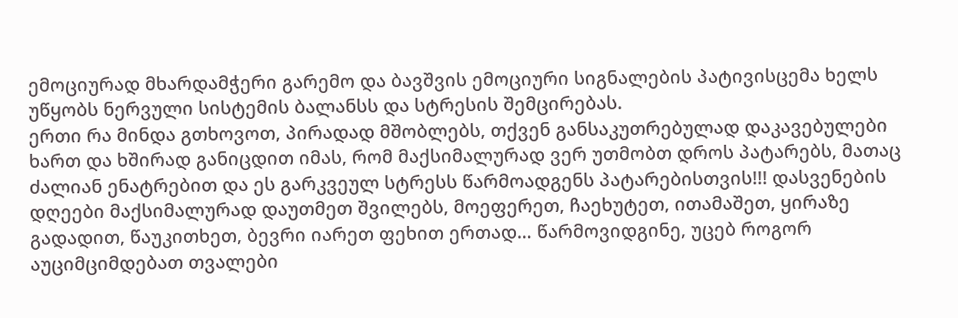ემოციურად მხარდამჭერი გარემო და ბავშვის ემოციური სიგნალების პატივისცემა ხელს უწყობს ნერვული სისტემის ბალანსს და სტრესის შემცირებას.
ერთი რა მინდა გთხოვოთ, პირადად მშობლებს, თქვენ განსაკუთრებულად დაკავებულები ხართ და ხშირად განიცდით იმას, რომ მაქსიმალურად ვერ უთმობთ დროს პატარებს, მათაც ძალიან ენატრებით და ეს გარკვეულ სტრესს წარმოადგენს პატარებისთვის!!! დასვენების დღეები მაქსიმალურად დაუთმეთ შვილებს, მოეფერეთ, ჩაეხუტეთ, ითამაშეთ, ყირაზე გადადით, წაუკითხეთ, ბევრი იარეთ ფეხით ერთად… წარმოვიდგინე, უცებ როგორ აუციმციმდებათ თვალები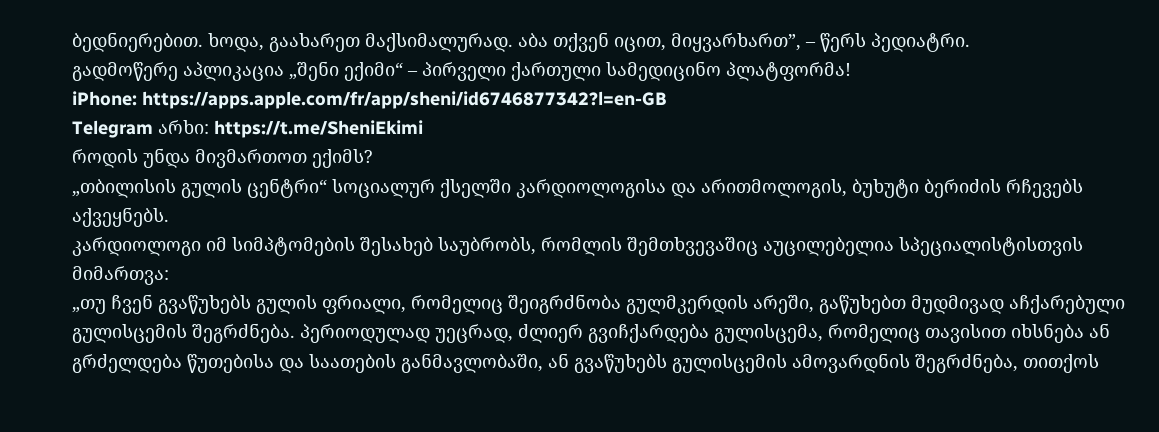ბედნიერებით. ხოდა, გაახარეთ მაქსიმალურად. აბა თქვენ იცით, მიყვარხართ”, – წერს პედიატრი.
გადმოწერე აპლიკაცია „შენი ექიმი“ – პირველი ქართული სამედიცინო პლატფორმა!
iPhone: https://apps.apple.com/fr/app/sheni/id6746877342?l=en-GB
Telegram არხი: https://t.me/SheniEkimi
როდის უნდა მივმართოთ ექიმს?
„თბილისის გულის ცენტრი“ სოციალურ ქსელში კარდიოლოგისა და არითმოლოგის, ბუხუტი ბერიძის რჩევებს აქვეყნებს.
კარდიოლოგი იმ სიმპტომების შესახებ საუბრობს, რომლის შემთხვევაშიც აუცილებელია სპეციალისტისთვის მიმართვა:
„თუ ჩვენ გვაწუხებს გულის ფრიალი, რომელიც შეიგრძნობა გულმკერდის არეში, გაწუხებთ მუდმივად აჩქარებული გულისცემის შეგრძნება. პერიოდულად უეცრად, ძლიერ გვიჩქარდება გულისცემა, რომელიც თავისით იხსნება ან გრძელდება წუთებისა და საათების განმავლობაში, ან გვაწუხებს გულისცემის ამოვარდნის შეგრძნება, თითქოს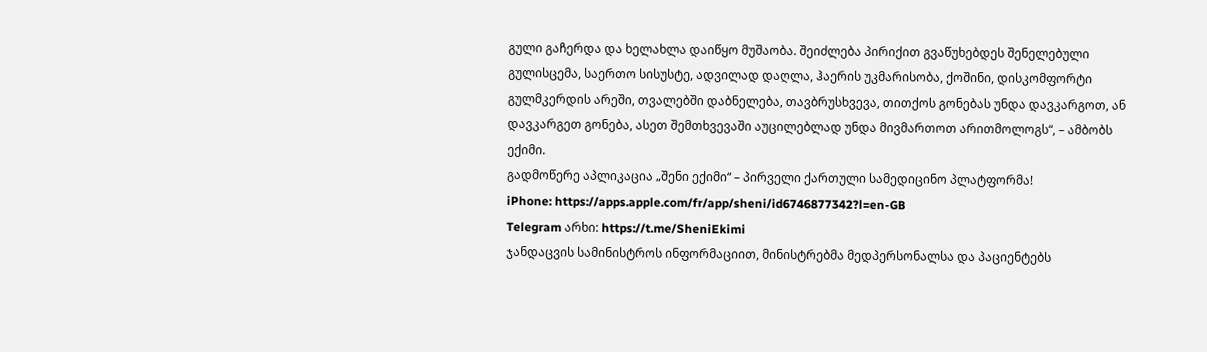გული გაჩერდა და ხელახლა დაიწყო მუშაობა. შეიძლება პირიქით გვაწუხებდეს შენელებული გულისცემა, საერთო სისუსტე, ადვილად დაღლა, ჰაერის უკმარისობა, ქოშინი, დისკომფორტი გულმკერდის არეში, თვალებში დაბნელება, თავბრუსხვევა, თითქოს გონებას უნდა დავკარგოთ, ან დავკარგეთ გონება, ასეთ შემთხვევაში აუცილებლად უნდა მივმართოთ არითმოლოგს“, – ამბობს ექიმი.
გადმოწერე აპლიკაცია „შენი ექიმი“ – პირველი ქართული სამედიცინო პლატფორმა!
iPhone: https://apps.apple.com/fr/app/sheni/id6746877342?l=en-GB
Telegram არხი: https://t.me/SheniEkimi
ჯანდაცვის სამინისტროს ინფორმაციით, მინისტრებმა მედპერსონალსა და პაციენტებს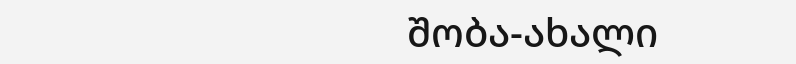შობა-ახალი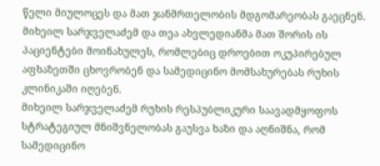წელი მიულოცეს და მათ ჯანმრთელობის მდგომარეობას გაეცნენ. მიხეილ სარჯველაძემ და თეა ახვლედიანმა მათ შორის ის პაციენტები მოინახულეს, რომლებიც დროებით ოკუპირებულ აფხაზეთში ცხოვრობენ და სამედიცინო მომსახურებას რუხის კლინიკაში იღებენ.
მიხეილ სარჯველაძემ რუხის რესპუბლიკური საავადმყოფოს სტრატეგიულ მნიშვნელობას გაუსვა ხაზი და აღნიშნა, რომ სამედიცინო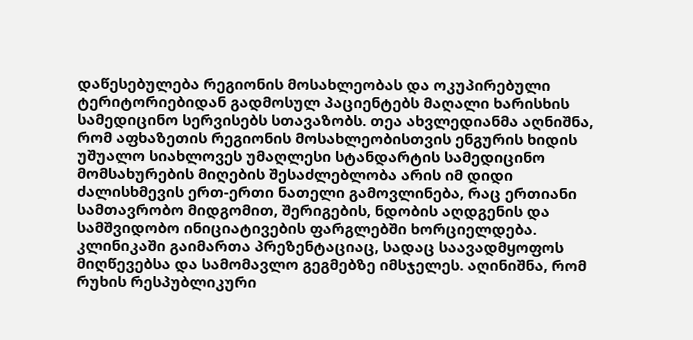დაწესებულება რეგიონის მოსახლეობას და ოკუპირებული ტერიტორიებიდან გადმოსულ პაციენტებს მაღალი ხარისხის სამედიცინო სერვისებს სთავაზობს. თეა ახვლედიანმა აღნიშნა, რომ აფხაზეთის რეგიონის მოსახლეობისთვის ენგურის ხიდის უშუალო სიახლოვეს უმაღლესი სტანდარტის სამედიცინო მომსახურების მიღების შესაძლებლობა არის იმ დიდი ძალისხმევის ერთ-ერთი ნათელი გამოვლინება, რაც ერთიანი სამთავრობო მიდგომით, შერიგების, ნდობის აღდგენის და სამშვიდობო ინიციატივების ფარგლებში ხორციელდება.
კლინიკაში გაიმართა პრეზენტაციაც, სადაც საავადმყოფოს მიღწევებსა და სამომავლო გეგმებზე იმსჯელეს. აღინიშნა, რომ რუხის რესპუბლიკური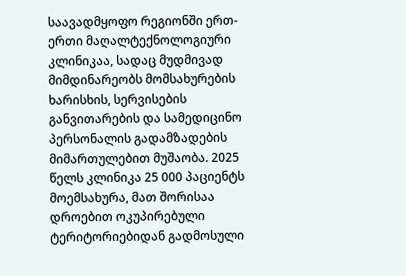საავადმყოფო რეგიონში ერთ-ერთი მაღალტექნოლოგიური კლინიკაა, სადაც მუდმივად მიმდინარეობს მომსახურების ხარისხის, სერვისების განვითარების და სამედიცინო პერსონალის გადამზადების მიმართულებით მუშაობა. 2025 წელს კლინიკა 25 000 პაციენტს მოემსახურა, მათ შორისაა დროებით ოკუპირებული ტერიტორიებიდან გადმოსული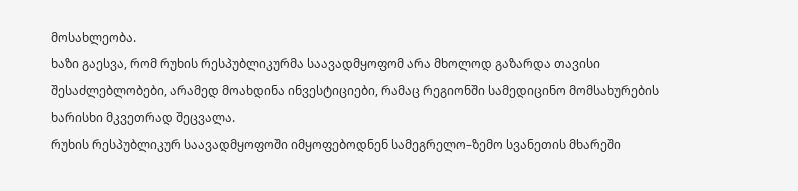მოსახლეობა.
ხაზი გაესვა, რომ რუხის რესპუბლიკურმა საავადმყოფომ არა მხოლოდ გაზარდა თავისი შესაძლებლობები, არამედ მოახდინა ინვესტიციები, რამაც რეგიონში სამედიცინო მომსახურების ხარისხი მკვეთრად შეცვალა.
რუხის რესპუბლიკურ საავადმყოფოში იმყოფებოდნენ სამეგრელო–ზემო სვანეთის მხარეში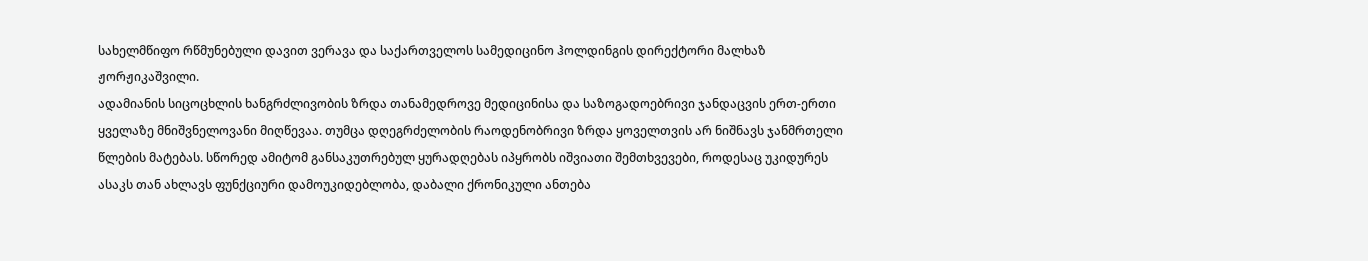სახელმწიფო რწმუნებული დავით ვერავა და საქართველოს სამედიცინო ჰოლდინგის დირექტორი მალხაზ ჟორჟიკაშვილი.
ადამიანის სიცოცხლის ხანგრძლივობის ზრდა თანამედროვე მედიცინისა და საზოგადოებრივი ჯანდაცვის ერთ-ერთი ყველაზე მნიშვნელოვანი მიღწევაა. თუმცა დღეგრძელობის რაოდენობრივი ზრდა ყოველთვის არ ნიშნავს ჯანმრთელი წლების მატებას. სწორედ ამიტომ განსაკუთრებულ ყურადღებას იპყრობს იშვიათი შემთხვევები, როდესაც უკიდურეს ასაკს თან ახლავს ფუნქციური დამოუკიდებლობა, დაბალი ქრონიკული ანთება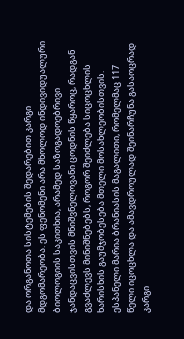და ორგანოთა სისტემების შედარებით კარგი მდგომარეობა. ეს ფენომენი არა მხოლოდ ინდივიდუალური ბიოლოგიის საკითხია, არამედ საზოგადოებრივი ჯანდაცვისთვის მნიშვნელოვანი ცოდნის წყაროც, რადგან გვაძლევს მინიშნებებს, როგორ შეიძლება სიცოცხლის ხარისხის გაუმჯობესება მთელი მოსახლეობისთვის.
ესპანელი მარია ბრანიასის მაგალითი, რომელმაც 117 წელი იცოცხლა და ამავდროულად შეინარჩუნა გასაოცრად კარგი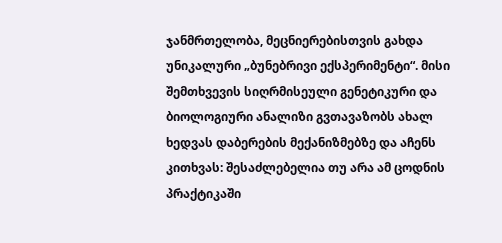ჯანმრთელობა, მეცნიერებისთვის გახდა უნიკალური „ბუნებრივი ექსპერიმენტი“. მისი შემთხვევის სიღრმისეული გენეტიკური და ბიოლოგიური ანალიზი გვთავაზობს ახალ ხედვას დაბერების მექანიზმებზე და აჩენს კითხვას: შესაძლებელია თუ არა ამ ცოდნის პრაქტიკაში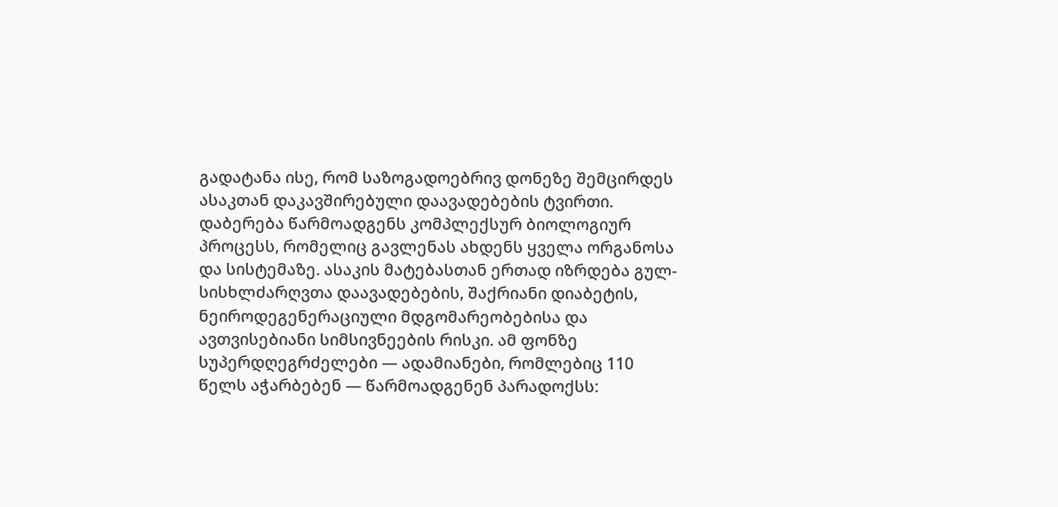გადატანა ისე, რომ საზოგადოებრივ დონეზე შემცირდეს ასაკთან დაკავშირებული დაავადებების ტვირთი.
დაბერება წარმოადგენს კომპლექსურ ბიოლოგიურ პროცესს, რომელიც გავლენას ახდენს ყველა ორგანოსა და სისტემაზე. ასაკის მატებასთან ერთად იზრდება გულ-სისხლძარღვთა დაავადებების, შაქრიანი დიაბეტის, ნეიროდეგენერაციული მდგომარეობებისა და ავთვისებიანი სიმსივნეების რისკი. ამ ფონზე სუპერდღეგრძელები — ადამიანები, რომლებიც 110 წელს აჭარბებენ — წარმოადგენენ პარადოქსს: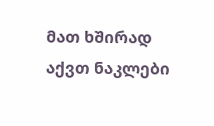მათ ხშირად აქვთ ნაკლები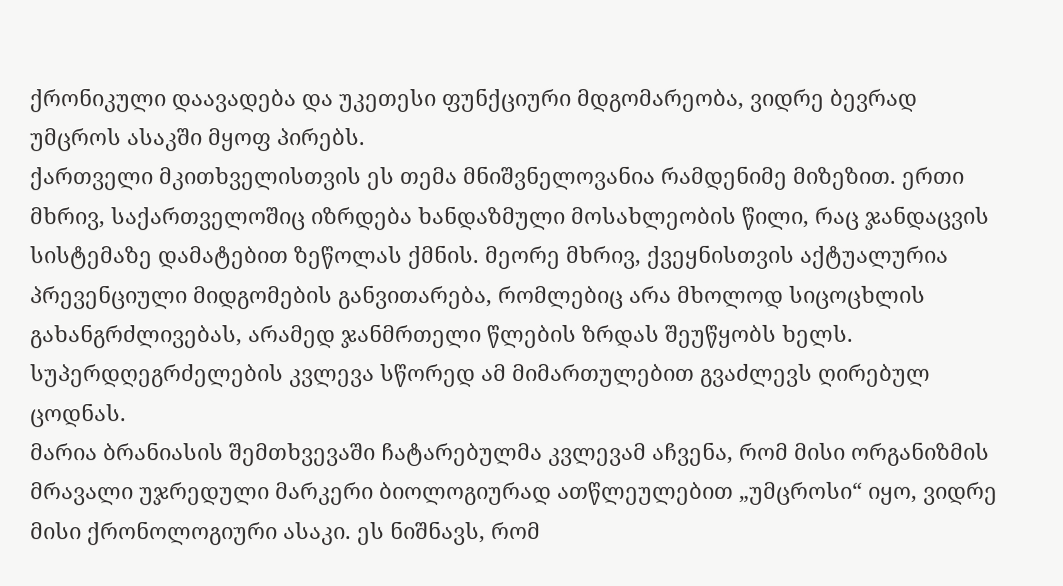ქრონიკული დაავადება და უკეთესი ფუნქციური მდგომარეობა, ვიდრე ბევრად უმცროს ასაკში მყოფ პირებს.
ქართველი მკითხველისთვის ეს თემა მნიშვნელოვანია რამდენიმე მიზეზით. ერთი მხრივ, საქართველოშიც იზრდება ხანდაზმული მოსახლეობის წილი, რაც ჯანდაცვის სისტემაზე დამატებით ზეწოლას ქმნის. მეორე მხრივ, ქვეყნისთვის აქტუალურია პრევენციული მიდგომების განვითარება, რომლებიც არა მხოლოდ სიცოცხლის გახანგრძლივებას, არამედ ჯანმრთელი წლების ზრდას შეუწყობს ხელს. სუპერდღეგრძელების კვლევა სწორედ ამ მიმართულებით გვაძლევს ღირებულ ცოდნას.
მარია ბრანიასის შემთხვევაში ჩატარებულმა კვლევამ აჩვენა, რომ მისი ორგანიზმის მრავალი უჯრედული მარკერი ბიოლოგიურად ათწლეულებით „უმცროსი“ იყო, ვიდრე მისი ქრონოლოგიური ასაკი. ეს ნიშნავს, რომ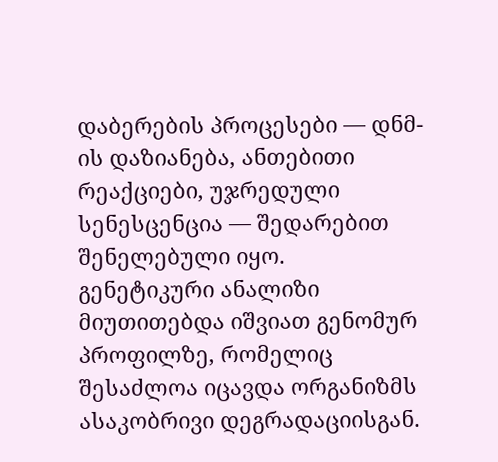დაბერების პროცესები — დნმ-ის დაზიანება, ანთებითი რეაქციები, უჯრედული სენესცენცია — შედარებით შენელებული იყო.
გენეტიკური ანალიზი მიუთითებდა იშვიათ გენომურ პროფილზე, რომელიც შესაძლოა იცავდა ორგანიზმს ასაკობრივი დეგრადაციისგან.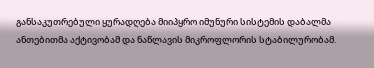განსაკუთრებული ყურადღება მიიპყრო იმუნური სისტემის დაბალმა ანთებითმა აქტივობამ და ნაწლავის მიკროფლორის სტაბილურობამ.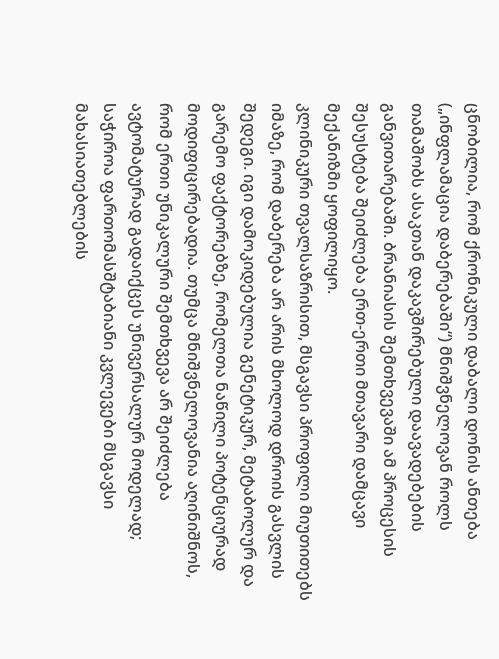ცნობილია, რომ ქრონიკული დაბალი დონის ანთება („ინფლამაცია დაბერებაში“) მნიშვნელოვან როლს თამაშობს ასაკთან დაკავშირებული დაავადებების განვითარებაში. ბრანიასის შემთხვევაში ამ პროცესის შესუსტება შეიძლება ერთ-ერთი მთავარი დამცავი მექანიზმი ყოფილიყო.
კლინიკური თვალსაზრისით, მსგავსი პროფილი მიუთითებს იმაზე, რომ დაბერება არ არის მხოლოდ დროის გასვლის შედეგი. იგი დამოკიდებულია გენეტიკურ, მეტაბოლურ და გარემო ფაქტორებზე, რომელთა ნაწილი პოტენციურად მოდიფიცირებადია. თუმცა მნიშვნელოვანია აღინიშნოს, რომ ერთი უნიკალური შემთხვევა არ შეიძლება ავტომატურად გადაიქცეს უნივერსალურ მოდელად; საჭიროა ფართომასშტაბიანი კვლევები მსგავსი მახასიათებლების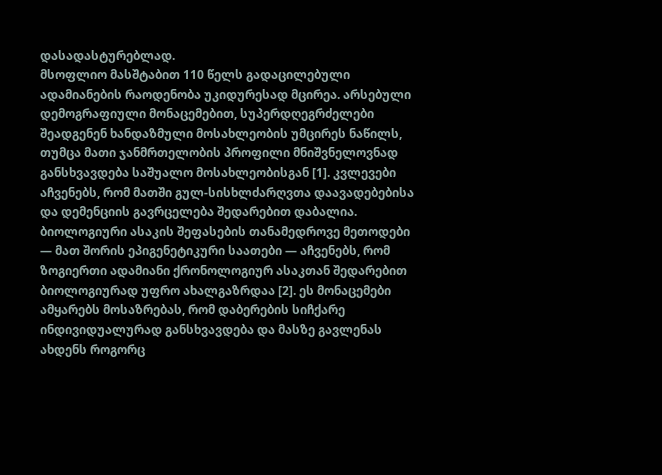დასადასტურებლად.
მსოფლიო მასშტაბით 110 წელს გადაცილებული ადამიანების რაოდენობა უკიდურესად მცირეა. არსებული დემოგრაფიული მონაცემებით, სუპერდღეგრძელები შეადგენენ ხანდაზმული მოსახლეობის უმცირეს ნაწილს, თუმცა მათი ჯანმრთელობის პროფილი მნიშვნელოვნად განსხვავდება საშუალო მოსახლეობისგან [1]. კვლევები აჩვენებს, რომ მათში გულ-სისხლძარღვთა დაავადებებისა და დემენციის გავრცელება შედარებით დაბალია.
ბიოლოგიური ასაკის შეფასების თანამედროვე მეთოდები — მათ შორის ეპიგენეტიკური საათები — აჩვენებს, რომ ზოგიერთი ადამიანი ქრონოლოგიურ ასაკთან შედარებით ბიოლოგიურად უფრო ახალგაზრდაა [2]. ეს მონაცემები ამყარებს მოსაზრებას, რომ დაბერების სიჩქარე ინდივიდუალურად განსხვავდება და მასზე გავლენას ახდენს როგორც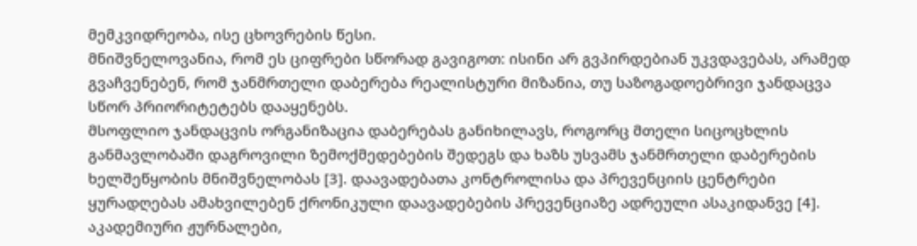მემკვიდრეობა, ისე ცხოვრების წესი.
მნიშვნელოვანია, რომ ეს ციფრები სწორად გავიგოთ: ისინი არ გვპირდებიან უკვდავებას, არამედ გვაჩვენებენ, რომ ჯანმრთელი დაბერება რეალისტური მიზანია, თუ საზოგადოებრივი ჯანდაცვა სწორ პრიორიტეტებს დააყენებს.
მსოფლიო ჯანდაცვის ორგანიზაცია დაბერებას განიხილავს, როგორც მთელი სიცოცხლის განმავლობაში დაგროვილი ზემოქმედებების შედეგს და ხაზს უსვამს ჯანმრთელი დაბერების ხელშეწყობის მნიშვნელობას [3]. დაავადებათა კონტროლისა და პრევენციის ცენტრები ყურადღებას ამახვილებენ ქრონიკული დაავადებების პრევენციაზე ადრეული ასაკიდანვე [4].
აკადემიური ჟურნალები,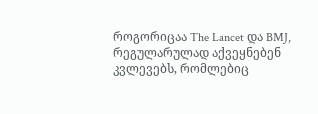როგორიცაა The Lancet და BMJ, რეგულარულად აქვეყნებენ კვლევებს, რომლებიც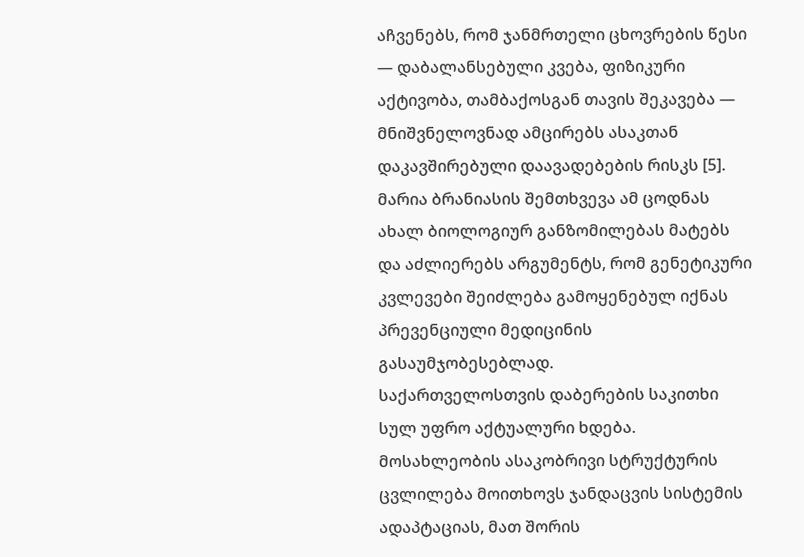აჩვენებს, რომ ჯანმრთელი ცხოვრების წესი — დაბალანსებული კვება, ფიზიკური აქტივობა, თამბაქოსგან თავის შეკავება — მნიშვნელოვნად ამცირებს ასაკთან დაკავშირებული დაავადებების რისკს [5]. მარია ბრანიასის შემთხვევა ამ ცოდნას ახალ ბიოლოგიურ განზომილებას მატებს და აძლიერებს არგუმენტს, რომ გენეტიკური კვლევები შეიძლება გამოყენებულ იქნას პრევენციული მედიცინის გასაუმჯობესებლად.
საქართველოსთვის დაბერების საკითხი სულ უფრო აქტუალური ხდება. მოსახლეობის ასაკობრივი სტრუქტურის ცვლილება მოითხოვს ჯანდაცვის სისტემის ადაპტაციას, მათ შორის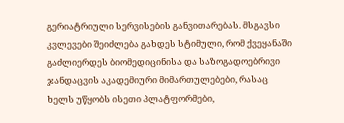გერიატრიული სერვისების განვითარებას. მსგავსი კვლევები შეიძლება გახდეს სტიმული, რომ ქვეყანაში გაძლიერდეს ბიომედიცინისა და საზოგადოებრივი ჯანდაცვის აკადემიური მიმართულებები, რასაც ხელს უწყობს ისეთი პლატფორმები,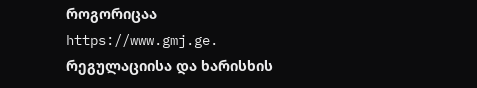როგორიცაა https://www.gmj.ge.
რეგულაციისა და ხარისხის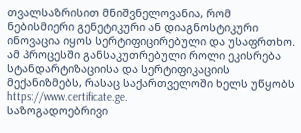თვალსაზრისით მნიშვნელოვანია, რომ ნებისმიერი გენეტიკური ან დიაგნოსტიკური ინოვაცია იყოს სერტიფიცირებული და უსაფრთხო. ამ პროცესში განსაკუთრებული როლი ეკისრება სტანდარტიზაციისა და სერტიფიკაციის მექანიზმებს, რასაც საქართველოში ხელს უწყობს https://www.certificate.ge.
საზოგადოებრივი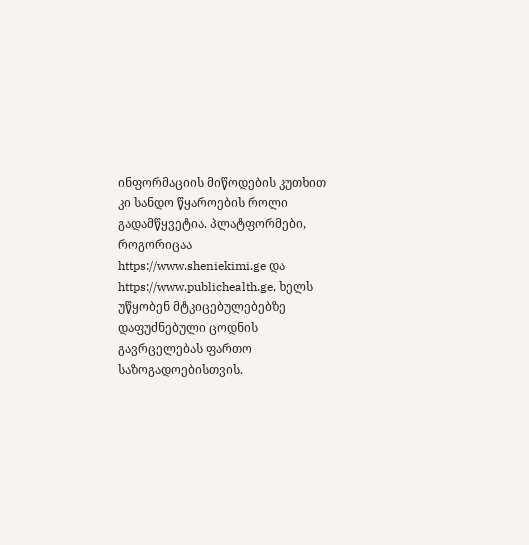ინფორმაციის მიწოდების კუთხით კი სანდო წყაროების როლი გადამწყვეტია. პლატფორმები, როგორიცაა https://www.sheniekimi.ge და https://www.publichealth.ge, ხელს უწყობენ მტკიცებულებებზე დაფუძნებული ცოდნის გავრცელებას ფართო საზოგადოებისთვის.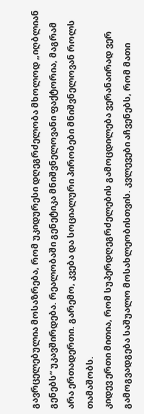გავრცელებულია მოსაზრება, რომ უკიდურესი დღეგრძელობა მხოლოდ „იღბლიან გენებს“ უკავშირდება. რეალობაში გენეტიკა მნიშვნელოვანი ფაქტორია, მაგრამ არა ერთადერთი. გარემო, კვება და სოციალური პირობები მნიშვნელოვან როლს თამაშობს.
კიდევ ერთი მითია, რომ სუპერდღეგრძელების გამოცდილება ვერანაირად ვერ გამოგვადგება საშუალო მოსახლეობისთვის. კვლევები აჩვენებს, რომ მათი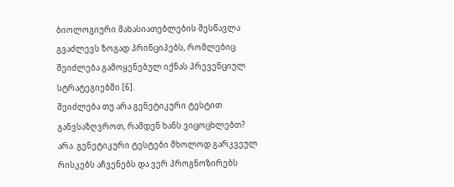ბიოლოგიური მახასიათებლების შესწავლა გვაძლევს ზოგად პრინციპებს, რომლებიც შეიძლება გამოყენებულ იქნას პრევენციულ სტრატეგიებში [6].
შეიძლება თუ არა გენეტიკური ტესტით განვსაზღვროთ, რამდენ ხანს ვიცოცხლებთ?
არა. გენეტიკური ტესტები მხოლოდ გარკვეულ რისკებს აჩვენებს და ვერ პროგნოზირებს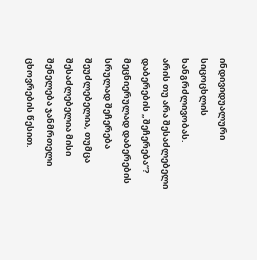ინდივიდუალური სიცოცხლის ხანგრძლივობას.
არის თუ არა შესაძლებელი დაბერების „შეჩერება“?
მეცნიერულად დაბერების სრულად შეჩერება შეუძლებელია, თუმცა შესაძლებელია მისი შენელება ჯანმრთელი ცხოვრების წესით.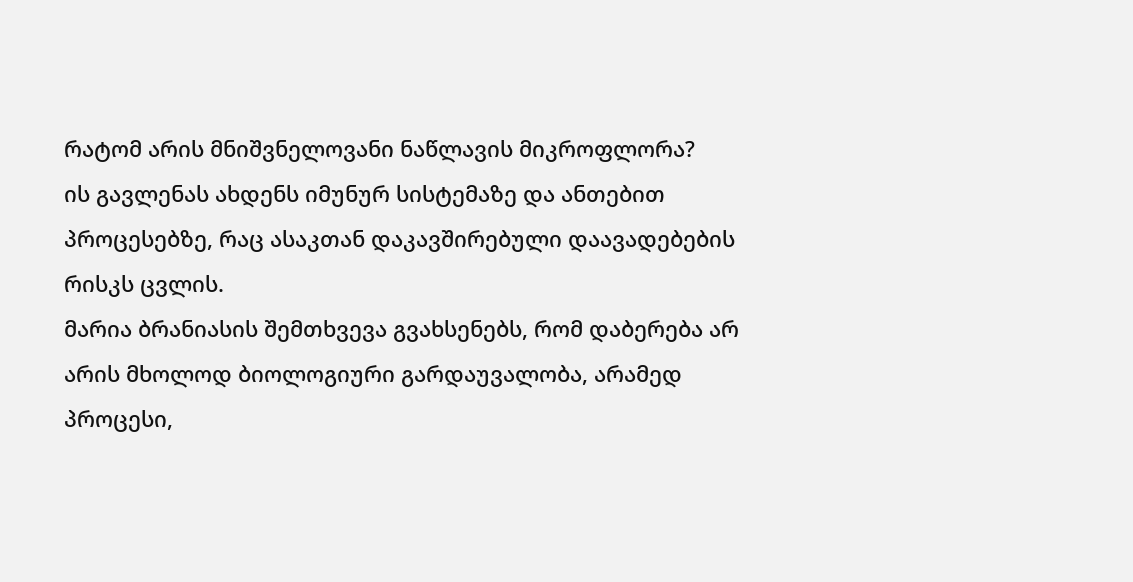რატომ არის მნიშვნელოვანი ნაწლავის მიკროფლორა?
ის გავლენას ახდენს იმუნურ სისტემაზე და ანთებით პროცესებზე, რაც ასაკთან დაკავშირებული დაავადებების რისკს ცვლის.
მარია ბრანიასის შემთხვევა გვახსენებს, რომ დაბერება არ არის მხოლოდ ბიოლოგიური გარდაუვალობა, არამედ პროცესი,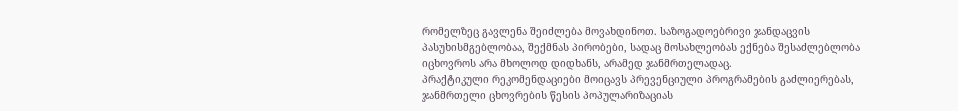რომელზეც გავლენა შეიძლება მოვახდინოთ. საზოგადოებრივი ჯანდაცვის პასუხისმგებლობაა, შექმნას პირობები, სადაც მოსახლეობას ექნება შესაძლებლობა იცხოვროს არა მხოლოდ დიდხანს, არამედ ჯანმრთელადაც.
პრაქტიკული რეკომენდაციები მოიცავს პრევენციული პროგრამების გაძლიერებას, ჯანმრთელი ცხოვრების წესის პოპულარიზაციას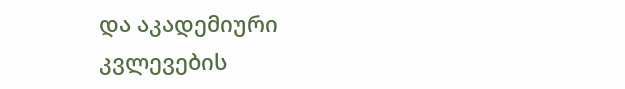და აკადემიური კვლევების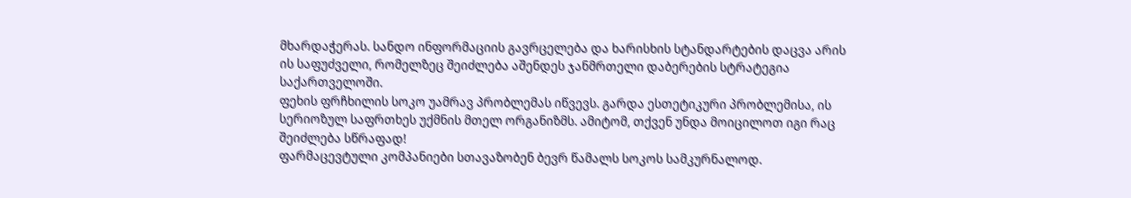მხარდაჭერას. სანდო ინფორმაციის გავრცელება და ხარისხის სტანდარტების დაცვა არის ის საფუძველი, რომელზეც შეიძლება აშენდეს ჯანმრთელი დაბერების სტრატეგია საქართველოში.
ფეხის ფრჩხილის სოკო უამრავ პრობლემას იწვევს. გარდა ესთეტიკური პრობლემისა, ის სერიოზულ საფრთხეს უქმნის მთელ ორგანიზმს. ამიტომ, თქვენ უნდა მოიცილოთ იგი რაც შეიძლება სწრაფად!
ფარმაცევტული კომპანიები სთავაზობენ ბევრ წამალს სოკოს სამკურნალოდ.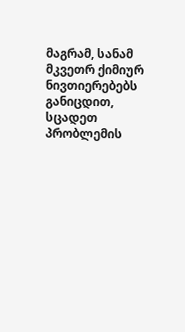მაგრამ, სანამ მკვეთრ ქიმიურ ნივთიერებებს განიცდით, სცადეთ პრობლემის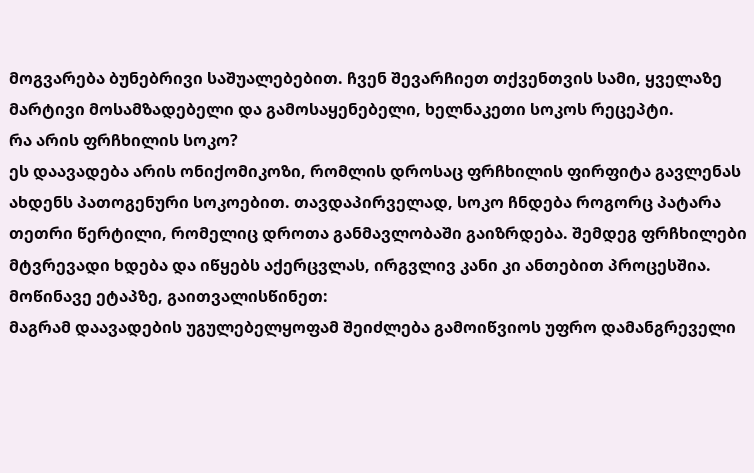მოგვარება ბუნებრივი საშუალებებით. ჩვენ შევარჩიეთ თქვენთვის სამი, ყველაზე მარტივი მოსამზადებელი და გამოსაყენებელი, ხელნაკეთი სოკოს რეცეპტი.
რა არის ფრჩხილის სოკო?
ეს დაავადება არის ონიქომიკოზი, რომლის დროსაც ფრჩხილის ფირფიტა გავლენას ახდენს პათოგენური სოკოებით. თავდაპირველად, სოკო ჩნდება როგორც პატარა თეთრი წერტილი, რომელიც დროთა განმავლობაში გაიზრდება. შემდეგ ფრჩხილები მტვრევადი ხდება და იწყებს აქერცვლას, ირგვლივ კანი კი ანთებით პროცესშია.
მოწინავე ეტაპზე, გაითვალისწინეთ:
მაგრამ დაავადების უგულებელყოფამ შეიძლება გამოიწვიოს უფრო დამანგრეველი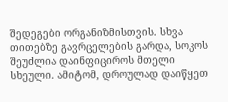შედეგები ორგანიზმისთვის. სხვა თითებზე გავრცელების გარდა, სოკოს შეუძლია დაინფიციროს მთელი სხეული. ამიტომ, დროულად დაიწყეთ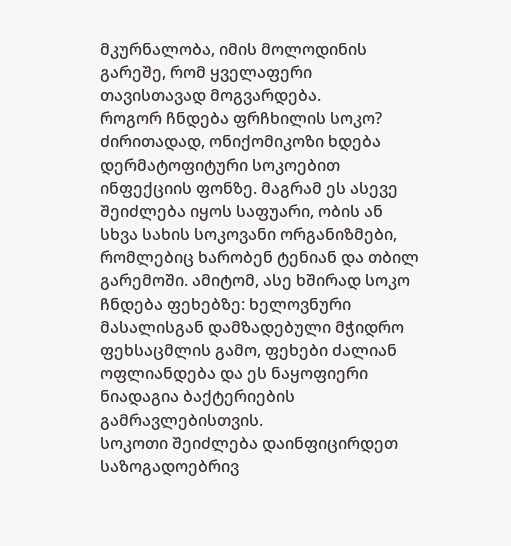მკურნალობა, იმის მოლოდინის გარეშე, რომ ყველაფერი თავისთავად მოგვარდება.
როგორ ჩნდება ფრჩხილის სოკო?
ძირითადად, ონიქომიკოზი ხდება დერმატოფიტური სოკოებით ინფექციის ფონზე. მაგრამ ეს ასევე შეიძლება იყოს საფუარი, ობის ან სხვა სახის სოკოვანი ორგანიზმები, რომლებიც ხარობენ ტენიან და თბილ გარემოში. ამიტომ, ასე ხშირად სოკო ჩნდება ფეხებზე: ხელოვნური მასალისგან დამზადებული მჭიდრო ფეხსაცმლის გამო, ფეხები ძალიან ოფლიანდება და ეს ნაყოფიერი ნიადაგია ბაქტერიების გამრავლებისთვის.
სოკოთი შეიძლება დაინფიცირდეთ საზოგადოებრივ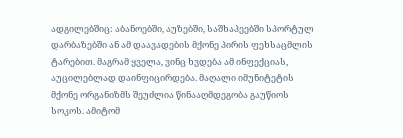ადგილებშიც: აბანოებში, აუზებში, საშხაპეებში სპორტულ დარბაზებში ან ამ დაავადების მქონე პირის ფეხსაცმლის ტარებით. მაგრამ ყველა, ვინც ხვდება ამ ინფექციას, აუცილებლად დაინფიცირდება. მაღალი იმუნიტეტის მქონე ორგანიზმს შეუძლია წინააღმდეგობა გაუწიოს სოკოს. ამიტომ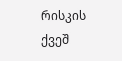რისკის ქვეშ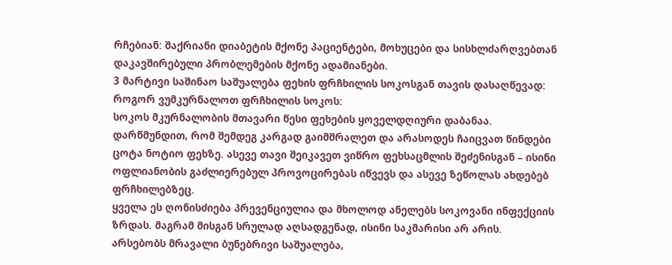რჩებიან: შაქრიანი დიაბეტის მქონე პაციენტები, მოხუცები და სისხლძარღვებთან დაკავშირებული პრობლემების მქონე ადამიანები.
3 მარტივი საშინაო საშუალება ფეხის ფრჩხილის სოკოსგან თავის დასაღწევად:
როგორ ვუმკურნალოთ ფრჩხილის სოკოს:
სოკოს მკურნალობის მთავარი წესი ფეხების ყოველდღიური დაბანაა. დარწმუნდით, რომ შემდეგ კარგად გაიმშრალეთ და არასოდეს ჩაიცვათ წინდები ცოტა ნოტიო ფეხზე. ასევე თავი შეიკავეთ ვიწრო ფეხსაცმლის შეძენისგან – ისინი ოფლიანობის გაძლიერებულ პროვოცირებას იწვევს და ასევე ზეწოლას ახდებებ ფრჩხილებზეც.
ყველა ეს ღონისძიება პრევენციულია და მხოლოდ ანელებს სოკოვანი ინფექციის ზრდას. მაგრამ მისგან სრულად აღსადგენად, ისინი საკმარისი არ არის. არსებობს მრავალი ბუნებრივი საშუალება,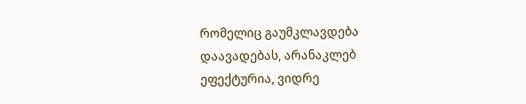რომელიც გაუმკლავდება დაავადებას, არანაკლებ ეფექტურია, ვიდრე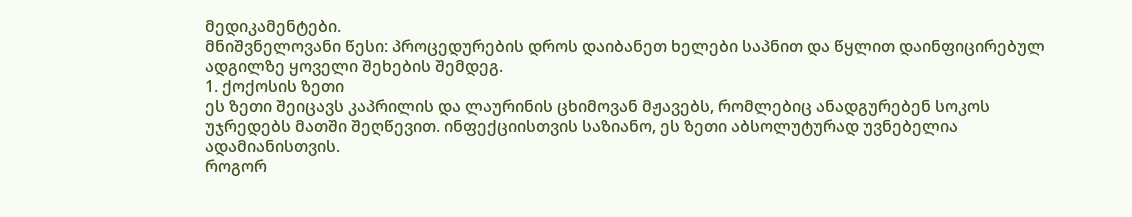მედიკამენტები.
მნიშვნელოვანი წესი: პროცედურების დროს დაიბანეთ ხელები საპნით და წყლით დაინფიცირებულ ადგილზე ყოველი შეხების შემდეგ.
1. ქოქოსის ზეთი
ეს ზეთი შეიცავს კაპრილის და ლაურინის ცხიმოვან მჟავებს, რომლებიც ანადგურებენ სოკოს უჯრედებს მათში შეღწევით. ინფექციისთვის საზიანო, ეს ზეთი აბსოლუტურად უვნებელია ადამიანისთვის.
როგორ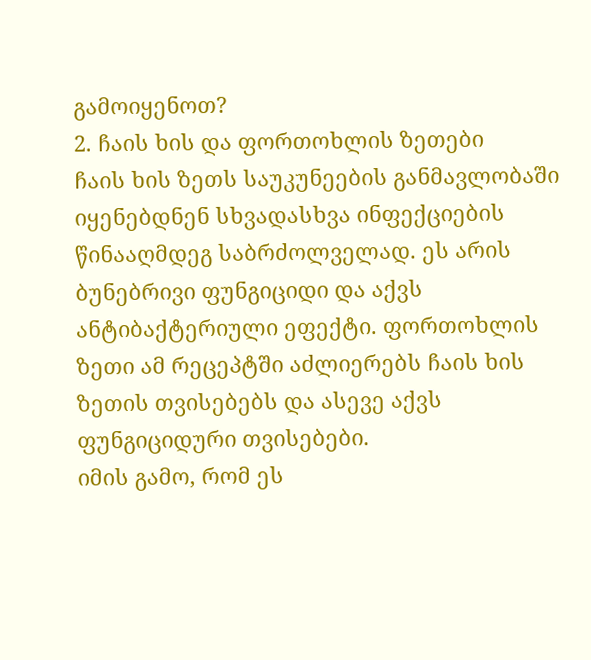გამოიყენოთ?
2. ჩაის ხის და ფორთოხლის ზეთები
ჩაის ხის ზეთს საუკუნეების განმავლობაში იყენებდნენ სხვადასხვა ინფექციების წინააღმდეგ საბრძოლველად. ეს არის ბუნებრივი ფუნგიციდი და აქვს ანტიბაქტერიული ეფექტი. ფორთოხლის ზეთი ამ რეცეპტში აძლიერებს ჩაის ხის ზეთის თვისებებს და ასევე აქვს ფუნგიციდური თვისებები.
იმის გამო, რომ ეს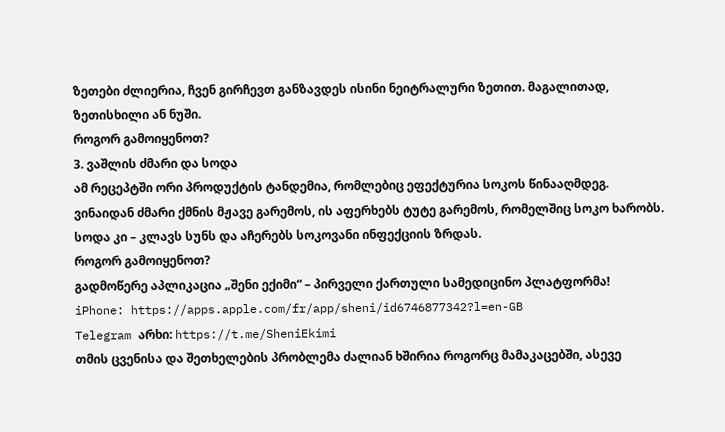ზეთები ძლიერია, ჩვენ გირჩევთ განზავდეს ისინი ნეიტრალური ზეთით. მაგალითად, ზეთისხილი ან ნუში.
როგორ გამოიყენოთ?
3. ვაშლის ძმარი და სოდა
ამ რეცეპტში ორი პროდუქტის ტანდემია, რომლებიც ეფექტურია სოკოს წინააღმდეგ. ვინაიდან ძმარი ქმნის მჟავე გარემოს, ის აფერხებს ტუტე გარემოს, რომელშიც სოკო ხარობს. სოდა კი – კლავს სუნს და აჩერებს სოკოვანი ინფექციის ზრდას.
როგორ გამოიყენოთ?
გადმოწერე აპლიკაცია „შენი ექიმი“ – პირველი ქართული სამედიცინო პლატფორმა!
iPhone: https://apps.apple.com/fr/app/sheni/id6746877342?l=en-GB
Telegram არხი: https://t.me/SheniEkimi
თმის ცვენისა და შეთხელების პრობლემა ძალიან ხშირია როგორც მამაკაცებში, ასევე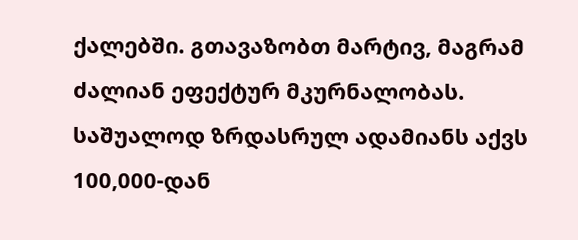ქალებში. გთავაზობთ მარტივ, მაგრამ ძალიან ეფექტურ მკურნალობას.
საშუალოდ ზრდასრულ ადამიანს აქვს 100,000-დან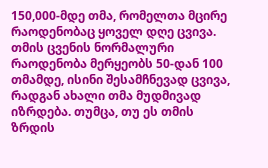150,000-მდე თმა, რომელთა მცირე რაოდენობაც ყოველ დღე ცვივა.
თმის ცვენის ნორმალური რაოდენობა მერყეობს 50-დან 100 თმამდე, ისინი შესამჩნევად ცვივა, რადგან ახალი თმა მუდმივად იზრდება. თუმცა, თუ ეს თმის ზრდის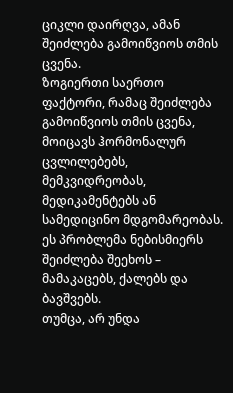ციკლი დაირღვა, ამან შეიძლება გამოიწვიოს თმის ცვენა.
ზოგიერთი საერთო ფაქტორი, რამაც შეიძლება გამოიწვიოს თმის ცვენა, მოიცავს ჰორმონალურ ცვლილებებს, მემკვიდრეობას, მედიკამენტებს ან სამედიცინო მდგომარეობას. ეს პრობლემა ნებისმიერს შეიძლება შეეხოს – მამაკაცებს, ქალებს და ბავშვებს.
თუმცა, არ უნდა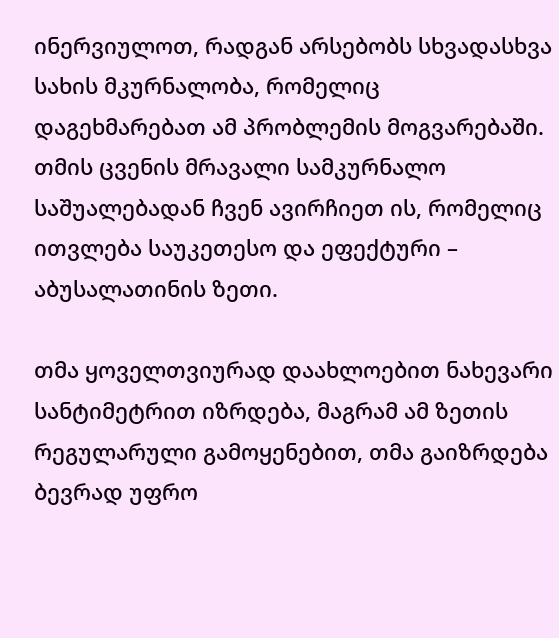ინერვიულოთ, რადგან არსებობს სხვადასხვა სახის მკურნალობა, რომელიც დაგეხმარებათ ამ პრობლემის მოგვარებაში.
თმის ცვენის მრავალი სამკურნალო საშუალებადან ჩვენ ავირჩიეთ ის, რომელიც ითვლება საუკეთესო და ეფექტური – აბუსალათინის ზეთი.

თმა ყოველთვიურად დაახლოებით ნახევარი სანტიმეტრით იზრდება, მაგრამ ამ ზეთის რეგულარული გამოყენებით, თმა გაიზრდება ბევრად უფრო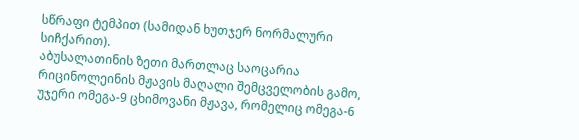სწრაფი ტემპით (სამიდან ხუთჯერ ნორმალური სიჩქარით).
აბუსალათინის ზეთი მართლაც საოცარია რიცინოლეინის მჟავის მაღალი შემცველობის გამო, უჯერი ომეგა-9 ცხიმოვანი მჟავა, რომელიც ომეგა-6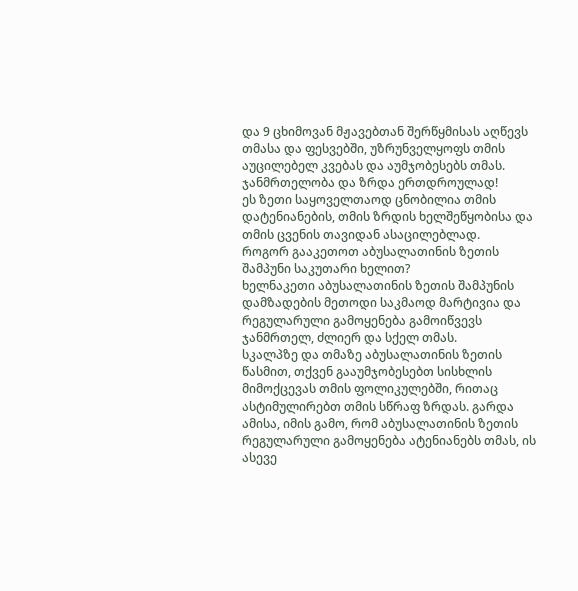და 9 ცხიმოვან მჟავებთან შერწყმისას აღწევს თმასა და ფესვებში, უზრუნველყოფს თმის აუცილებელ კვებას და აუმჯობესებს თმას. ჯანმრთელობა და ზრდა ერთდროულად!
ეს ზეთი საყოველთაოდ ცნობილია თმის დატენიანების, თმის ზრდის ხელშეწყობისა და თმის ცვენის თავიდან ასაცილებლად.
როგორ გააკეთოთ აბუსალათინის ზეთის შამპუნი საკუთარი ხელით?
ხელნაკეთი აბუსალათინის ზეთის შამპუნის დამზადების მეთოდი საკმაოდ მარტივია და რეგულარული გამოყენება გამოიწვევს ჯანმრთელ, ძლიერ და სქელ თმას.
სკალპზე და თმაზე აბუსალათინის ზეთის წასმით, თქვენ გააუმჯობესებთ სისხლის მიმოქცევას თმის ფოლიკულებში, რითაც ასტიმულირებთ თმის სწრაფ ზრდას. გარდა ამისა, იმის გამო, რომ აბუსალათინის ზეთის რეგულარული გამოყენება ატენიანებს თმას, ის ასევე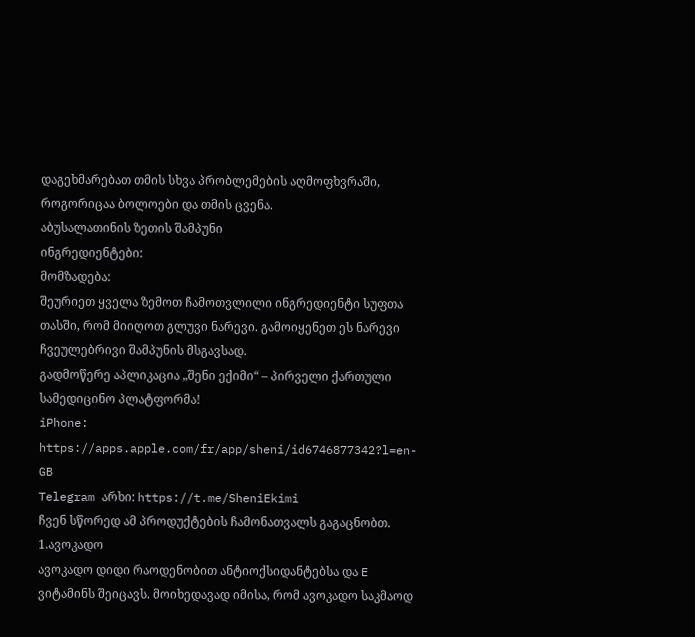დაგეხმარებათ თმის სხვა პრობლემების აღმოფხვრაში, როგორიცაა ბოლოები და თმის ცვენა.
აბუსალათინის ზეთის შამპუნი
ინგრედიენტები:
მომზადება:
შეურიეთ ყველა ზემოთ ჩამოთვლილი ინგრედიენტი სუფთა თასში, რომ მიიღოთ გლუვი ნარევი. გამოიყენეთ ეს ნარევი ჩვეულებრივი შამპუნის მსგავსად.
გადმოწერე აპლიკაცია „შენი ექიმი“ – პირველი ქართული სამედიცინო პლატფორმა!
iPhone: https://apps.apple.com/fr/app/sheni/id6746877342?l=en-GB
Telegram არხი: https://t.me/SheniEkimi
ჩვენ სწორედ ამ პროდუქტების ჩამონათვალს გაგაცნობთ.
1.ავოკადო
ავოკადო დიდი რაოდენობით ანტიოქსიდანტებსა და E ვიტამინს შეიცავს. მოიხედავად იმისა, რომ ავოკადო საკმაოდ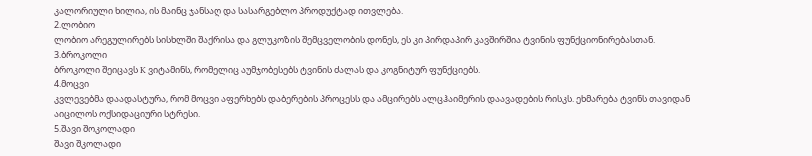კალორიული ხილია, ის მაინც ჯანსაღ და სასარგებლო პროდუქტად ითვლება.
2.ლობიო
ლობიო არეგულირებს სისხლში შაქრისა და გლუკოზის შემცველობის დონეს, ეს კი პირდაპირ კავშირშია ტვინის ფუნქციონირებასთან.
3.ბროკოლი
ბროკოლი შეიცავს K ვიტამინს, რომელიც აუმჯობესებს ტვინის ძალას და კოგნიტურ ფუნქციებს.
4.მოცვი
კვლევებმა დაადასტურა, რომ მოცვი აფერხებს დაბერების პროცესს და ამცირებს ალცჰაიმერის დაავადების რისკს. ეხმარება ტვინს თავიდან აიცილოს ოქსიდაციური სტრესი.
5.შავი შოკოლადი
შავი შკოლადი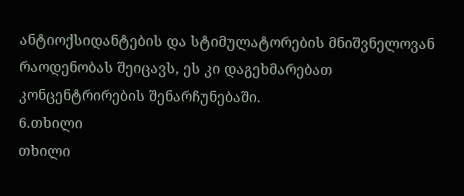ანტიოქსიდანტების და სტიმულატორების მნიშვნელოვან რაოდენობას შეიცავს, ეს კი დაგეხმარებათ კონცენტრირების შენარჩუნებაში.
6.თხილი
თხილი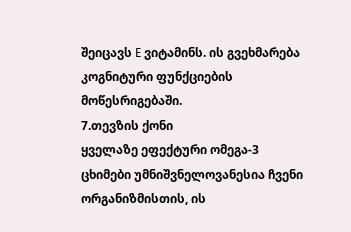შეიცავს E ვიტამინს. ის გვეხმარება კოგნიტური ფუნქციების მოწესრიგებაში.
7.თევზის ქონი
ყველაზე ეფექტური ომეგა-3 ცხიმები უმნიშვნელოვანესია ჩვენი ორგანიზმისთის, ის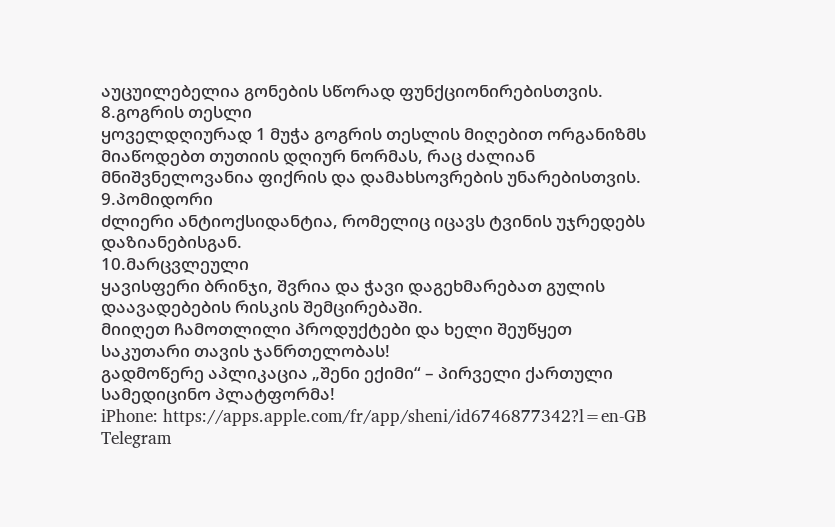აუცუილებელია გონების სწორად ფუნქციონირებისთვის.
8.გოგრის თესლი
ყოველდღიურად 1 მუჭა გოგრის თესლის მიღებით ორგანიზმს მიაწოდებთ თუთიის დღიურ ნორმას, რაც ძალიან მნიშვნელოვანია ფიქრის და დამახსოვრების უნარებისთვის.
9.პომიდორი
ძლიერი ანტიოქსიდანტია, რომელიც იცავს ტვინის უჯრედებს დაზიანებისგან.
10.მარცვლეული
ყავისფერი ბრინჯი, შვრია და ჭავი დაგეხმარებათ გულის დაავადებების რისკის შემცირებაში.
მიიღეთ ჩამოთლილი პროდუქტები და ხელი შეუწყეთ საკუთარი თავის ჯანრთელობას!
გადმოწერე აპლიკაცია „შენი ექიმი“ – პირველი ქართული სამედიცინო პლატფორმა!
iPhone: https://apps.apple.com/fr/app/sheni/id6746877342?l=en-GB
Telegram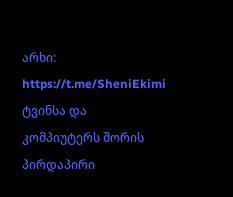არხი: https://t.me/SheniEkimi
ტვინსა და კომპიუტერს შორის პირდაპირი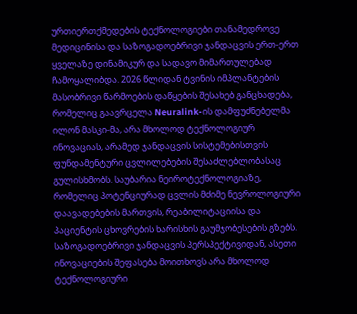ურთიერთქმედების ტექნოლოგიები თანამედროვე მედიცინისა და საზოგადოებრივი ჯანდაცვის ერთ-ერთ ყველაზე დინამიკურ და სადავო მიმართულებად ჩამოყალიბდა. 2026 წლიდან ტვინის იმპლანტების მასობრივი წარმოების დაწყების შესახებ განცხადება, რომელიც გაავრცელა Neuralink-ის დამფუძნებელმა ილონ მასკი-მა, არა მხოლოდ ტექნოლოგიურ ინოვაციას, არამედ ჯანდაცვის სისტემებისთვის ფუნდამენტური ცვლილებების შესაძლებლობასაც გულისხმობს. საუბარია ნეიროტექნოლოგიაზე, რომელიც პოტენციურად ცვლის მძიმე ნევროლოგიური დაავადებების მართვის, რეაბილიტაციისა და პაციენტის ცხოვრების ხარისხის გაუმჯობესების გზებს.
საზოგადოებრივი ჯანდაცვის პერსპექტივიდან, ასეთი ინოვაციების შეფასება მოითხოვს არა მხოლოდ ტექნოლოგიური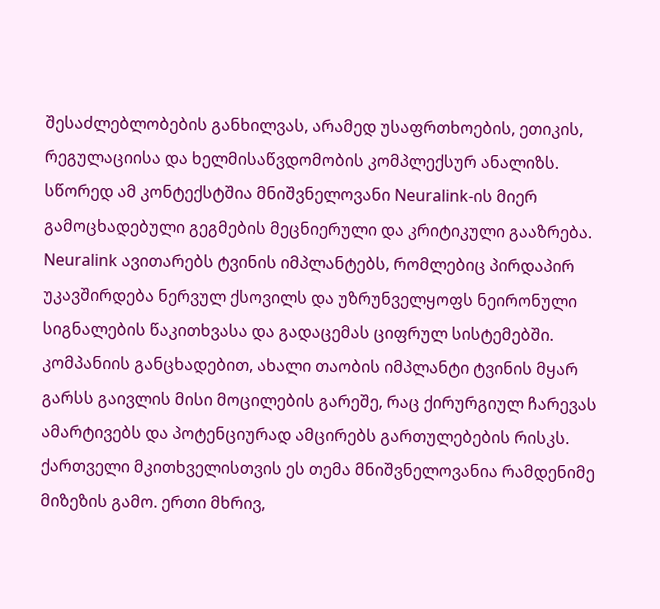შესაძლებლობების განხილვას, არამედ უსაფრთხოების, ეთიკის, რეგულაციისა და ხელმისაწვდომობის კომპლექსურ ანალიზს. სწორედ ამ კონტექსტშია მნიშვნელოვანი Neuralink-ის მიერ გამოცხადებული გეგმების მეცნიერული და კრიტიკული გააზრება.
Neuralink ავითარებს ტვინის იმპლანტებს, რომლებიც პირდაპირ უკავშირდება ნერვულ ქსოვილს და უზრუნველყოფს ნეირონული სიგნალების წაკითხვასა და გადაცემას ციფრულ სისტემებში. კომპანიის განცხადებით, ახალი თაობის იმპლანტი ტვინის მყარ გარსს გაივლის მისი მოცილების გარეშე, რაც ქირურგიულ ჩარევას ამარტივებს და პოტენციურად ამცირებს გართულებების რისკს.
ქართველი მკითხველისთვის ეს თემა მნიშვნელოვანია რამდენიმე მიზეზის გამო. ერთი მხრივ,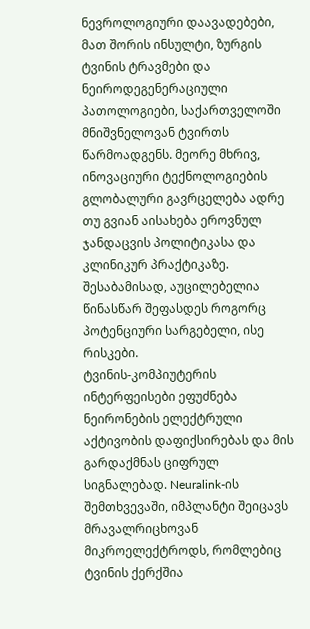ნევროლოგიური დაავადებები, მათ შორის ინსულტი, ზურგის ტვინის ტრავმები და ნეიროდეგენერაციული პათოლოგიები, საქართველოში მნიშვნელოვან ტვირთს წარმოადგენს. მეორე მხრივ, ინოვაციური ტექნოლოგიების გლობალური გავრცელება ადრე თუ გვიან აისახება ეროვნულ ჯანდაცვის პოლიტიკასა და კლინიკურ პრაქტიკაზე. შესაბამისად, აუცილებელია წინასწარ შეფასდეს როგორც პოტენციური სარგებელი, ისე რისკები.
ტვინის-კომპიუტერის ინტერფეისები ეფუძნება ნეირონების ელექტრული აქტივობის დაფიქსირებას და მის გარდაქმნას ციფრულ სიგნალებად. Neuralink-ის შემთხვევაში, იმპლანტი შეიცავს მრავალრიცხოვან მიკროელექტროდს, რომლებიც ტვინის ქერქშია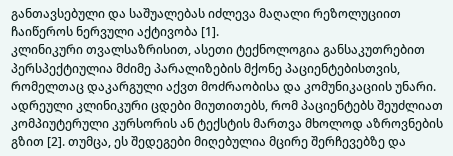განთავსებული და საშუალებას იძლევა მაღალი რეზოლუციით ჩაიწეროს ნერვული აქტივობა [1].
კლინიკური თვალსაზრისით, ასეთი ტექნოლოგია განსაკუთრებით პერსპექტიულია მძიმე პარალიზების მქონე პაციენტებისთვის, რომელთაც დაკარგული აქვთ მოძრაობისა და კომუნიკაციის უნარი. ადრეული კლინიკური ცდები მიუთითებს, რომ პაციენტებს შეუძლიათ კომპიუტერული კურსორის ან ტექსტის მართვა მხოლოდ აზროვნების გზით [2]. თუმცა, ეს შედეგები მიღებულია მცირე შერჩევებზე და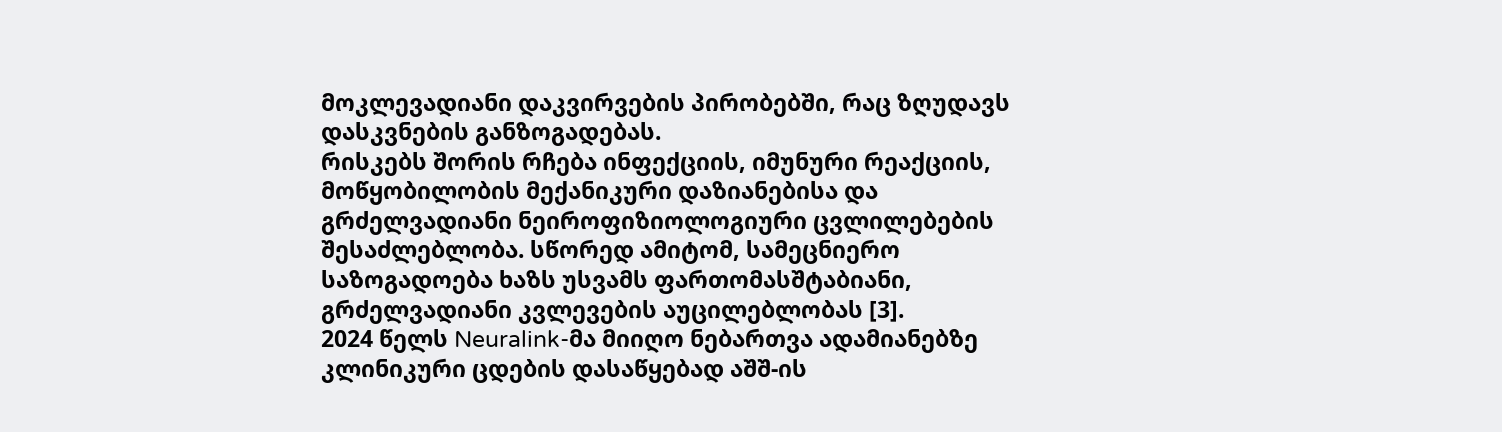მოკლევადიანი დაკვირვების პირობებში, რაც ზღუდავს დასკვნების განზოგადებას.
რისკებს შორის რჩება ინფექციის, იმუნური რეაქციის, მოწყობილობის მექანიკური დაზიანებისა და გრძელვადიანი ნეიროფიზიოლოგიური ცვლილებების შესაძლებლობა. სწორედ ამიტომ, სამეცნიერო საზოგადოება ხაზს უსვამს ფართომასშტაბიანი, გრძელვადიანი კვლევების აუცილებლობას [3].
2024 წელს Neuralink-მა მიიღო ნებართვა ადამიანებზე კლინიკური ცდების დასაწყებად აშშ-ის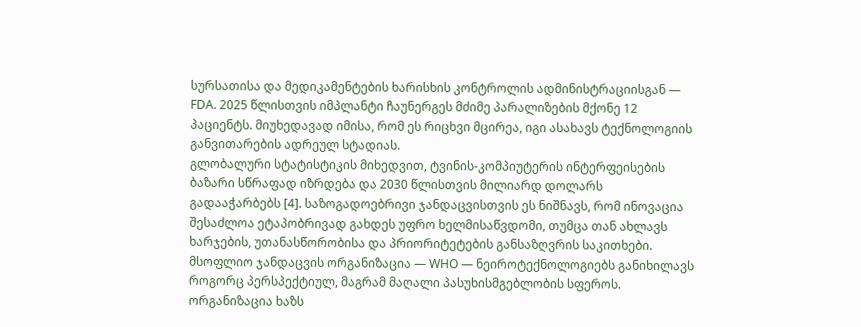სურსათისა და მედიკამენტების ხარისხის კონტროლის ადმინისტრაციისგან — FDA. 2025 წლისთვის იმპლანტი ჩაუნერგეს მძიმე პარალიზების მქონე 12 პაციენტს. მიუხედავად იმისა, რომ ეს რიცხვი მცირეა, იგი ასახავს ტექნოლოგიის განვითარების ადრეულ სტადიას.
გლობალური სტატისტიკის მიხედვით, ტვინის-კომპიუტერის ინტერფეისების ბაზარი სწრაფად იზრდება და 2030 წლისთვის მილიარდ დოლარს გადააჭარბებს [4]. საზოგადოებრივი ჯანდაცვისთვის ეს ნიშნავს, რომ ინოვაცია შესაძლოა ეტაპობრივად გახდეს უფრო ხელმისაწვდომი, თუმცა თან ახლავს ხარჯების, უთანასწორობისა და პრიორიტეტების განსაზღვრის საკითხები.
მსოფლიო ჯანდაცვის ორგანიზაცია — WHO — ნეიროტექნოლოგიებს განიხილავს როგორც პერსპექტიულ, მაგრამ მაღალი პასუხისმგებლობის სფეროს. ორგანიზაცია ხაზს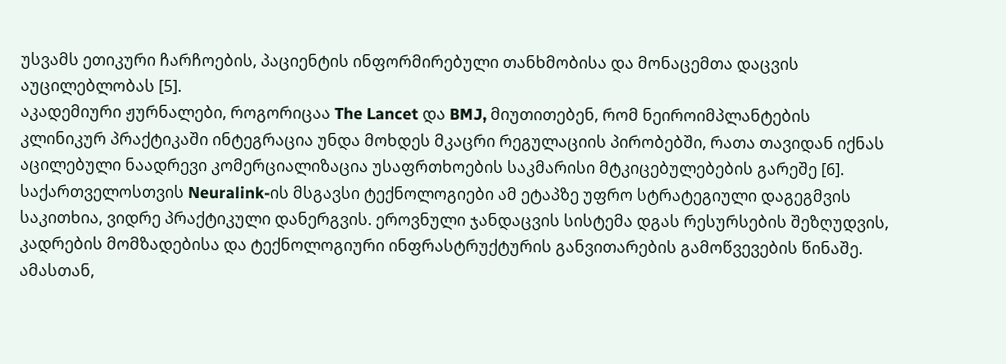უსვამს ეთიკური ჩარჩოების, პაციენტის ინფორმირებული თანხმობისა და მონაცემთა დაცვის აუცილებლობას [5].
აკადემიური ჟურნალები, როგორიცაა The Lancet და BMJ, მიუთითებენ, რომ ნეიროიმპლანტების კლინიკურ პრაქტიკაში ინტეგრაცია უნდა მოხდეს მკაცრი რეგულაციის პირობებში, რათა თავიდან იქნას აცილებული ნაადრევი კომერციალიზაცია უსაფრთხოების საკმარისი მტკიცებულებების გარეშე [6].
საქართველოსთვის Neuralink-ის მსგავსი ტექნოლოგიები ამ ეტაპზე უფრო სტრატეგიული დაგეგმვის საკითხია, ვიდრე პრაქტიკული დანერგვის. ეროვნული ჯანდაცვის სისტემა დგას რესურსების შეზღუდვის, კადრების მომზადებისა და ტექნოლოგიური ინფრასტრუქტურის განვითარების გამოწვევების წინაშე. ამასთან,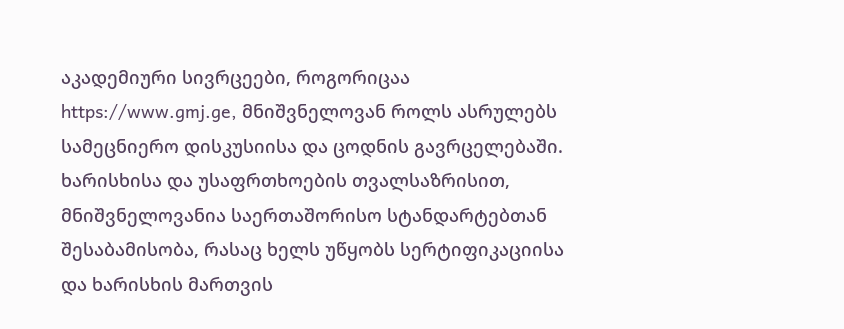აკადემიური სივრცეები, როგორიცაა https://www.gmj.ge, მნიშვნელოვან როლს ასრულებს სამეცნიერო დისკუსიისა და ცოდნის გავრცელებაში.
ხარისხისა და უსაფრთხოების თვალსაზრისით, მნიშვნელოვანია საერთაშორისო სტანდარტებთან შესაბამისობა, რასაც ხელს უწყობს სერტიფიკაციისა და ხარისხის მართვის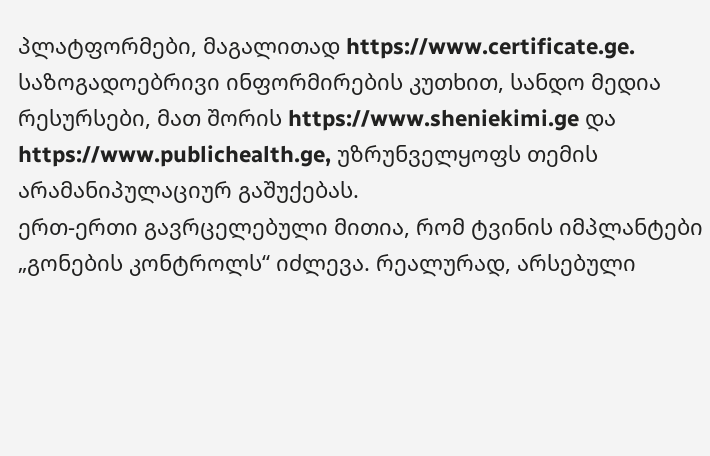პლატფორმები, მაგალითად https://www.certificate.ge. საზოგადოებრივი ინფორმირების კუთხით, სანდო მედია რესურსები, მათ შორის https://www.sheniekimi.ge და https://www.publichealth.ge, უზრუნველყოფს თემის არამანიპულაციურ გაშუქებას.
ერთ-ერთი გავრცელებული მითია, რომ ტვინის იმპლანტები „გონების კონტროლს“ იძლევა. რეალურად, არსებული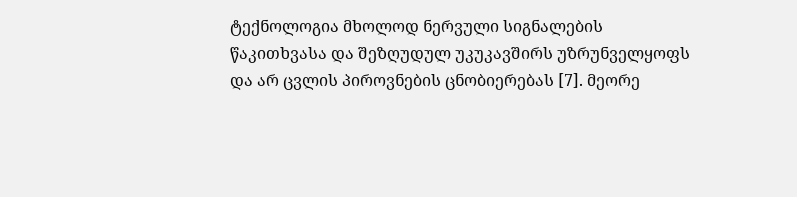ტექნოლოგია მხოლოდ ნერვული სიგნალების წაკითხვასა და შეზღუდულ უკუკავშირს უზრუნველყოფს და არ ცვლის პიროვნების ცნობიერებას [7]. მეორე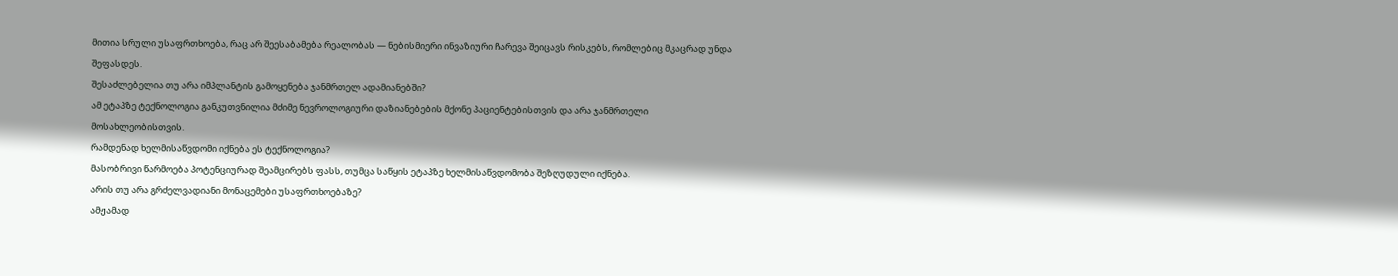მითია სრული უსაფრთხოება, რაც არ შეესაბამება რეალობას — ნებისმიერი ინვაზიური ჩარევა შეიცავს რისკებს, რომლებიც მკაცრად უნდა შეფასდეს.
შესაძლებელია თუ არა იმპლანტის გამოყენება ჯანმრთელ ადამიანებში?
ამ ეტაპზე ტექნოლოგია განკუთვნილია მძიმე ნევროლოგიური დაზიანებების მქონე პაციენტებისთვის და არა ჯანმრთელი მოსახლეობისთვის.
რამდენად ხელმისაწვდომი იქნება ეს ტექნოლოგია?
მასობრივი წარმოება პოტენციურად შეამცირებს ფასს, თუმცა საწყის ეტაპზე ხელმისაწვდომობა შეზღუდული იქნება.
არის თუ არა გრძელვადიანი მონაცემები უსაფრთხოებაზე?
ამჟამად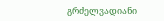გრძელვადიანი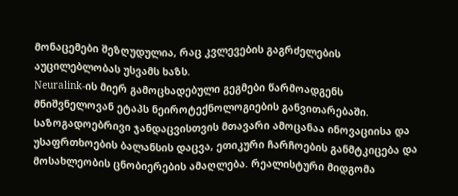მონაცემები შეზღუდულია, რაც კვლევების გაგრძელების აუცილებლობას უსვამს ხაზს.
Neuralink-ის მიერ გამოცხადებული გეგმები წარმოადგენს მნიშვნელოვან ეტაპს ნეიროტექნოლოგიების განვითარებაში. საზოგადოებრივი ჯანდაცვისთვის მთავარი ამოცანაა ინოვაციისა და უსაფრთხოების ბალანსის დაცვა, ეთიკური ჩარჩოების განმტკიცება და მოსახლეობის ცნობიერების ამაღლება. რეალისტური მიდგომა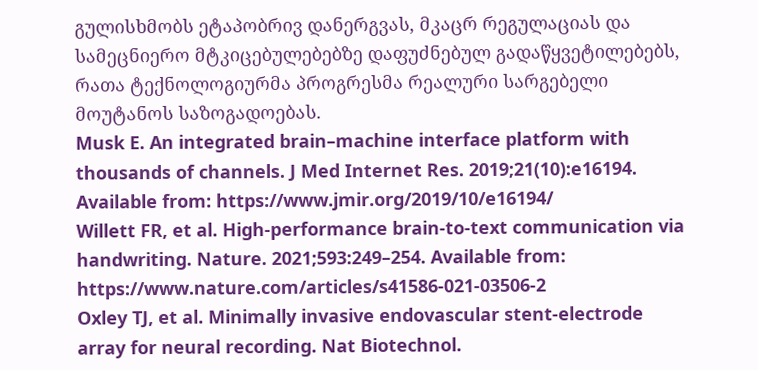გულისხმობს ეტაპობრივ დანერგვას, მკაცრ რეგულაციას და სამეცნიერო მტკიცებულებებზე დაფუძნებულ გადაწყვეტილებებს, რათა ტექნოლოგიურმა პროგრესმა რეალური სარგებელი მოუტანოს საზოგადოებას.
Musk E. An integrated brain–machine interface platform with thousands of channels. J Med Internet Res. 2019;21(10):e16194. Available from: https://www.jmir.org/2019/10/e16194/
Willett FR, et al. High-performance brain-to-text communication via handwriting. Nature. 2021;593:249–254. Available from: https://www.nature.com/articles/s41586-021-03506-2
Oxley TJ, et al. Minimally invasive endovascular stent-electrode array for neural recording. Nat Biotechnol.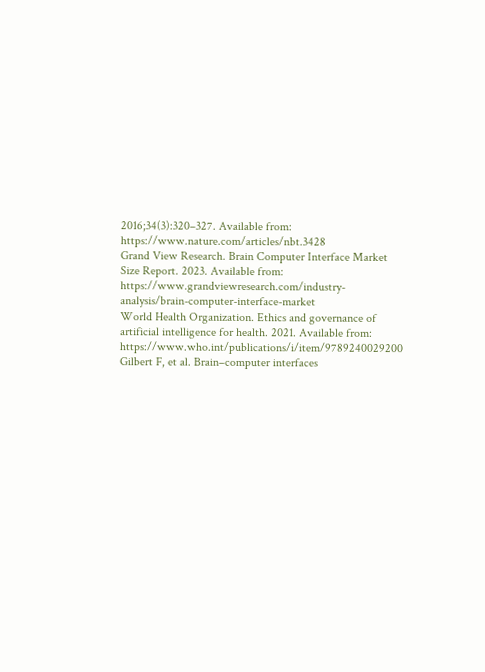2016;34(3):320–327. Available from: https://www.nature.com/articles/nbt.3428
Grand View Research. Brain Computer Interface Market Size Report. 2023. Available from: https://www.grandviewresearch.com/industry-analysis/brain-computer-interface-market
World Health Organization. Ethics and governance of artificial intelligence for health. 2021. Available from: https://www.who.int/publications/i/item/9789240029200
Gilbert F, et al. Brain–computer interfaces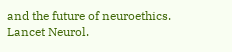and the future of neuroethics. Lancet Neurol.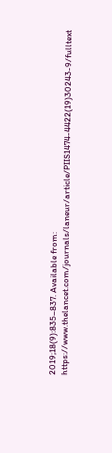2019;18(9):835–837. Available from: https://www.thelancet.com/journals/laneur/article/PIIS1474-4422(19)30243-9/fulltext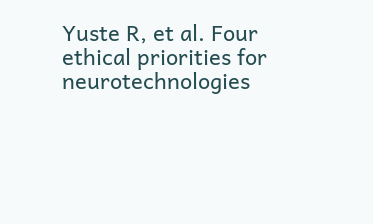Yuste R, et al. Four ethical priorities for neurotechnologies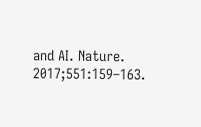and AI. Nature. 2017;551:159–163.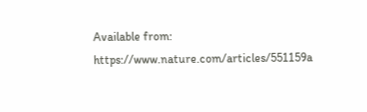Available from: https://www.nature.com/articles/551159a